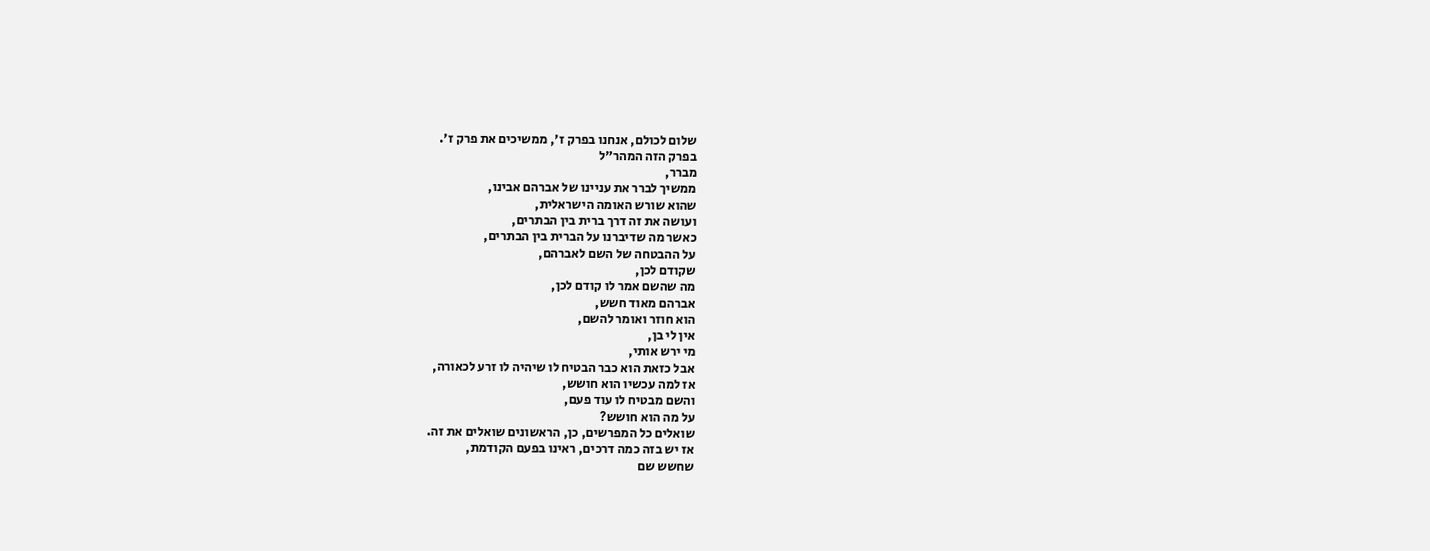שלום לכולם, אנחנו בפרק ז', ממשיכים את פרק ז'.
בפרק הזה המהר"ל
מברר,
ממשיך לברר את עניינו של אברהם אבינו,
שהוא שורש האומה הישראלית,
ועושה את זה דרך ברית בין הבתרים,
כאשר מה שדיברנו על הברית בין הבתרים,
על ההבטחה של השם לאברהם,
שקודם לכן,
מה שהשם אמר לו קודם לכן,
אברהם מאוד חשש,
הוא חוזר ואומר להשם,
אין לי בן,
מי ירש אותי,
אבל כזאת הוא כבר הבטיח לו שיהיה לו זרע לכאורה,
אז למה עכשיו הוא חושש,
והשם מבטיח לו עוד פעם,
על מה הוא חושש?
שואלים כל המפרשים, כן, הראשונים שואלים את זה.
אז יש בזה כמה דרכים, ראינו בפעם הקודמת,
שחשש שם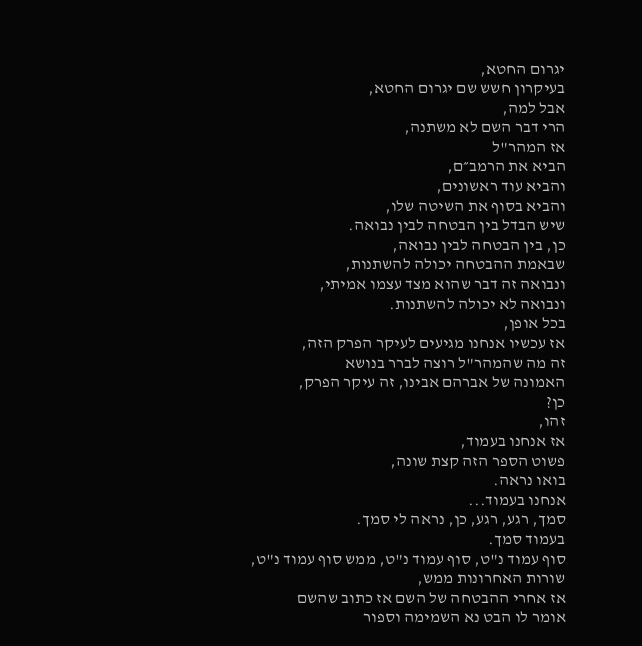יגרום החטא,
בעיקרון חשש שם יגרום החטא,
אבל למה,
הרי דבר השם לא משתנה,
אז המהר"ל
הביא את הרמב״ם,
והביא עוד ראשונים,
והביא בסוף את השיטה שלו,
שיש הבדל בין הבטחה לבין נבואה.
כן, בין הבטחה לבין נבואה,
שבאמת ההבטחה יכולה להשתנות,
ונבואה זה דבר שהוא מצד עצמו אמיתי,
ונבואה לא יכולה להשתנות.
בכל אופן,
אז עכשיו אנחנו מגיעים לעיקר הפרק הזה,
זה מה שהמהר"ל רוצה לברר בנושא
האמונה של אברהם אבינו, זה עיקר הפרק,
כן?
זהו,
אז אנחנו בעמוד,
פשוט הספר הזה קצת שונה,
בואו נראה.
אנחנו בעמוד...
סמך, רגע, רגע, כן, נראה לי סמך.
בעמוד סמך.
סוף עמוד נ"ט, סוף עמוד נ"ט, ממש סוף עמוד נ"ט,
שורות האחרונות ממש,
אז אחרי ההבטחה של השם אז כתוב שהשם
אומר לו הבט נא השמימה וספור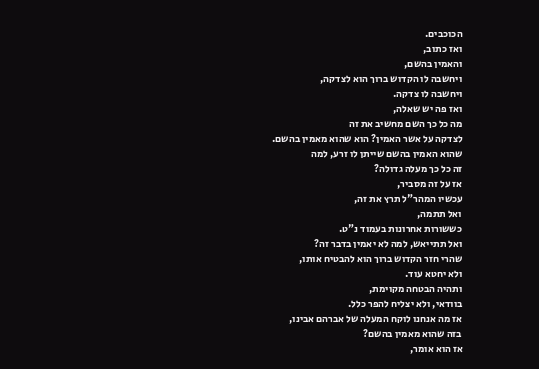הכוכבים.
ואז כתוב,
והאמין בהשם,
ויחשבה לו הקדוש ברוך הוא לצדקה,
ויחשבה לו צדקה.
ואז פה יש שאלה,
מה כל כך השם מחשיב את זה
לצדקה על אשר האמין? הוא שהוא מאמין בהשם.
שהוא האמין בהשם שייתן לו זרע, למה
זה כל כך מעלה גדולה?
אז על זה מסביר,
עכשיו המהר"ל תרץ את זה,
ואל תתמה,
כששורות אחרונות בעמוד נ"ט.
ואל תתייאש, למה לא יאמין בדבר זה?
שהרי חזר הקדוש ברוך הוא להבטיח אותו,
ולא יחטא עוד.
ותהיה הבטחה מקוימת,
בוודאי, ולא יצליח להפר כלל.
אז מה אנחנו לוקח המעלה של אברהם אבינו,
בזה שהוא מאמין בהשם?
אז הוא אומר,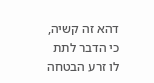דהא זה קשיה,
כי הדבר לתת לו זרע הבטחה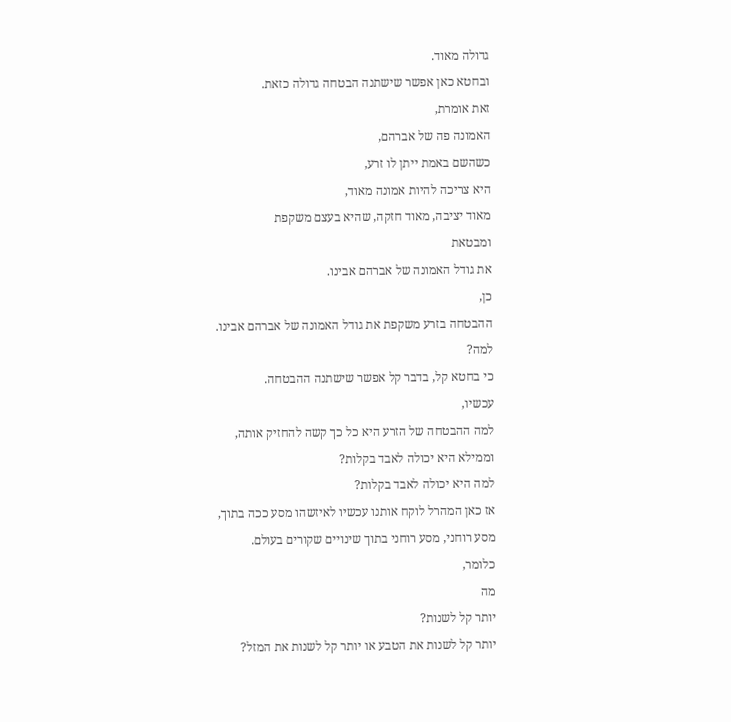גדולה מאוד.
ובחטא כאן אפשר שישתנה הבטחה גדולה כזאת.
זאת אומרת,
האמונה פה של אברהם,
כשהשם באמת ייתן לו זרע,
היא צריכה להיות אמונה מאוד,
מאוד יציבה, מאוד חזקה, שהיא בעצם משקפת
ומבטאת
את גודל האמונה של אברהם אבינו.
כן,
ההבטחה בזרע משקפת את גודל האמונה של אברהם אבינו.
למה?
כי בחטא קל, בדבר קל אפשר שישתנה ההבטחה.
עכשיו,
למה ההבטחה של הזרע היא כל כך קשה להחזיק אותה,
וממילא היא יכולה לאבד בקלות?
למה היא יכולה לאבד בקלות?
אז כאן המהרל לוקח אותנו עכשיו לאיזשהו מסע ככה בתוך,
מסע רוחני, מסע רוחני בתוך שינויים שקורים בעולם.
כלומר,
מה
יותר קל לשנות?
יותר קל לשנות את הטבע או יותר קל לשנות את המזל?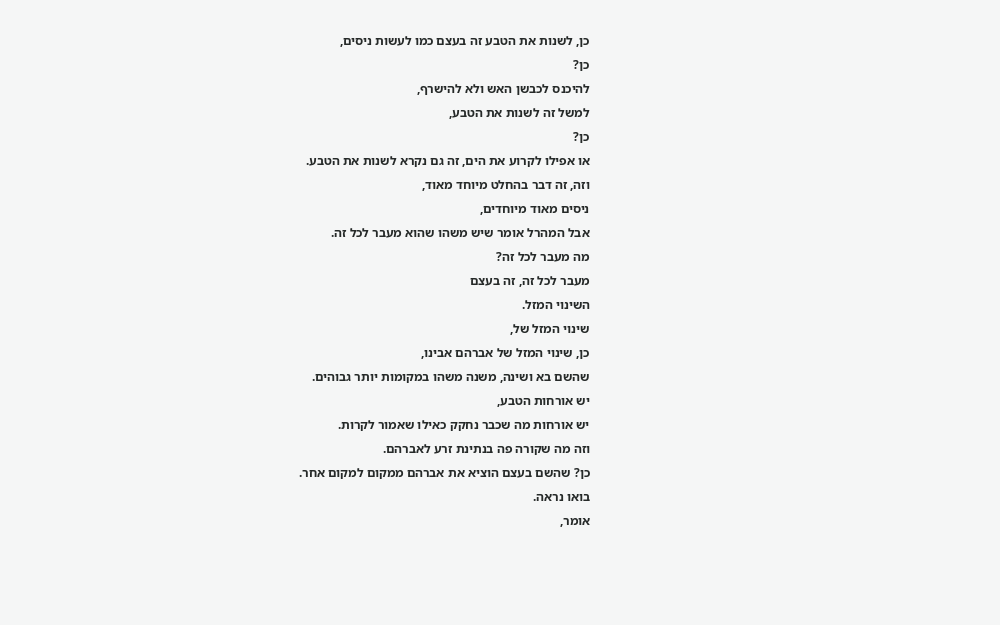כן, לשנות את הטבע זה בעצם כמו לעשות ניסים,
כן?
להיכנס לכבשן האש ולא להישרף,
למשל זה לשנות את הטבע,
כן?
או אפילו לקרוע את הים, זה גם נקרא לשנות את הטבע.
וזה, זה דבר בהחלט מיוחד מאוד,
ניסים מאוד מיוחדים,
אבל המהרל אומר שיש משהו שהוא מעבר לכל זה.
מה מעבר לכל זה?
מעבר לכל זה, זה בעצם
השינוי המזל.
שינוי המזל של,
כן, שינוי המזל של אברהם אבינו,
שהשם בא ושינה, משנה משהו במקומות יותר גבוהים.
יש אורחות הטבע,
יש אורחות מה שכבר נחקק כאילו שאמור לקרות.
וזה מה שקורה פה בנתינת זרע לאברהם.
כן? שהשם בעצם הוציא את אברהם ממקום למקום אחר.
בואו נראה.
אומר,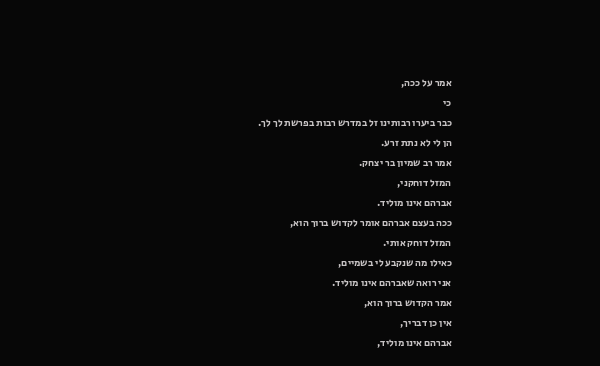אמר על ככה,
כי
כבר ביערו רבותינו זל במדרש רבות בפרשת לך לך.
הן לי לא נתת זרע.
אמר רב שמיון בר יצחק.
המזל דוחקני,
אברהם אינו מוליד.
ככה בעצם אברהם אומר לקדוש ברוך הוא,
המזל דוחק אותי.
כאילו מה שנקבע לי בשמיים,
אני רואה שאברהם אינו מוליד.
אמר הקדוש ברוך הוא,
אין כן דבריך,
אברהם אינו מוליד,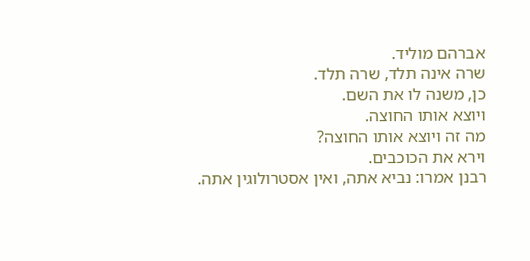אברהם מוליד.
שרה אינה תלד, שרה תלד.
כן, משנה לו את השם.
ויוצא אותו החוצה.
מה זה ויוצא אותו החוצה?
וירא את הכוכבים.
רבנן אמרו: נביא אתה, ואין אסטרולוגין אתה.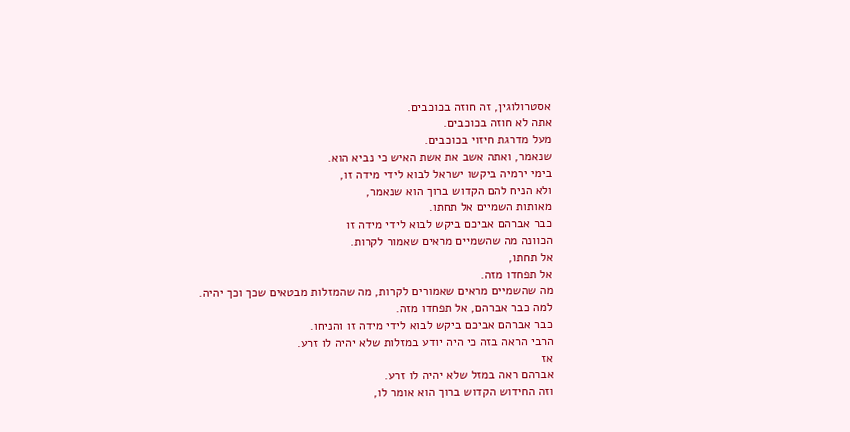אסטרולוגין, זה חוזה בכוכבים.
אתה לא חוזה בכוכבים.
מעל מדרגת חיזוי בכוכבים.
שנאמר, ואתה אשב את אשת האיש כי נביא הוא.
בימי ירמיה ביקשו ישראל לבוא לידי מידה זו,
ולא הניח להם הקדוש ברוך הוא שנאמר,
מאותות השמיים אל תחתו.
כבר אברהם אביכם ביקש לבוא לידי מידה זו
הכוונה מה שהשמיים מראים שאמור לקרות.
אל תחתו,
אל תפחדו מזה.
מה שהשמיים מראים שאמורים לקרות, מה שהמזלות מבטאים שכך וכך יהיה.
למה כבר אברהם, אל תפחדו מזה.
כבר אברהם אביכם ביקש לבוא לידי מידה זו והניחו.
הרבי הראה בזה כי היה יודע במזלות שלא יהיה לו זרע.
אז
אברהם ראה במזל שלא יהיה לו זרע.
וזה החידוש הקדוש ברוך הוא אומר לו,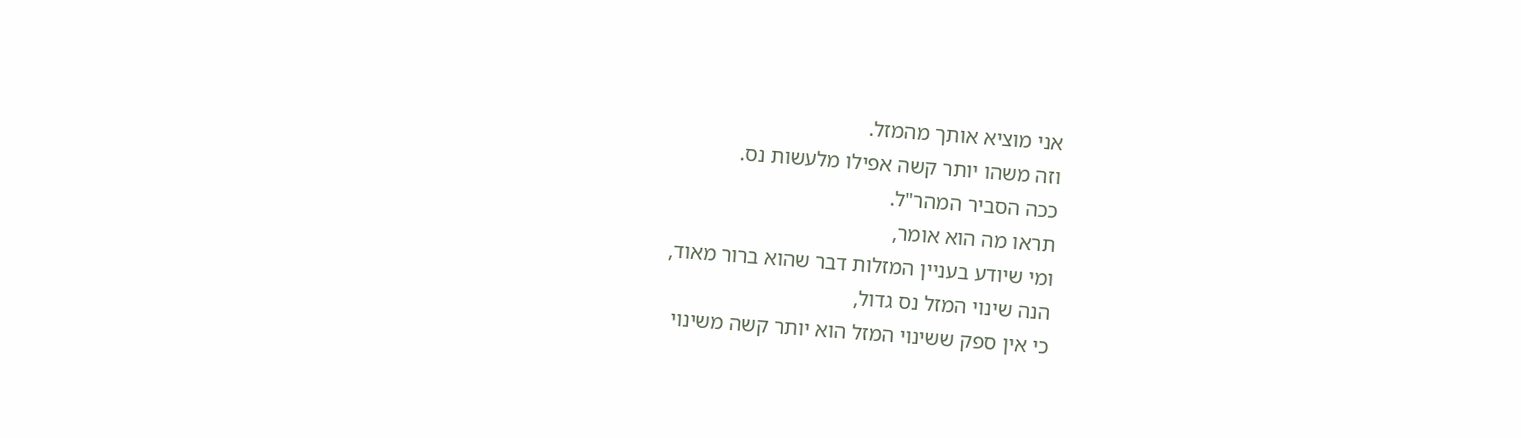אני מוציא אותך מהמזל.
וזה משהו יותר קשה אפילו מלעשות נס.
ככה הסביר המהר"ל.
תראו מה הוא אומר,
ומי שיודע בעניין המזלות דבר שהוא ברור מאוד,
הנה שינוי המזל נס גדול,
כי אין ספק ששינוי המזל הוא יותר קשה משינוי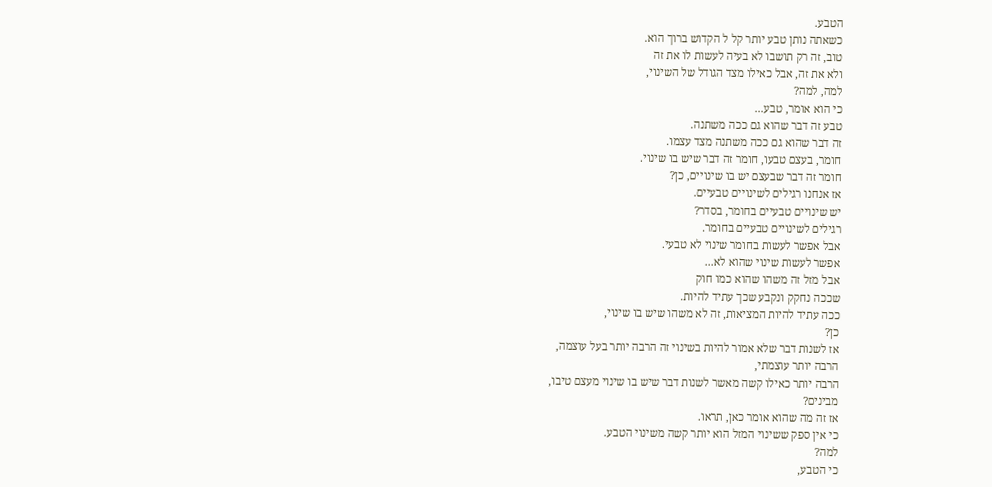הטבע.
כשאתה נותן טבע יותר קל ל הקדוש ברוך הוא.
טוב, זה רק תושבו לא בעיה לעשות לו את זה
ולא את זה, אבל כאילו מצד הגודל של השינוי,
למה, למה?
כי הוא אומר, טבע...
טבע זה דבר שהוא גם ככה משתנה.
זה דבר שהוא גם ככה משתנה מצד עצמו.
חומר, בעצם טבעו, חומר זה דבר שיש בו שינוי.
חומר זה דבר שבעצם יש בו שינויים, כן?
אז אנחנו רגילים לשינויים טבעיים.
יש שינויים טבעיים בחומר, בסדר?
רגילים לשינויים טבעיים בחומר.
אבל אפשר לעשות בחומר שינוי לא טבעי.
אפשר לעשות שינוי שהוא לא...
אבל מזל זה משהו שהוא כמו חוק
שככה נחקק ונקבע שכך עתיד להיות.
ככה עתיד להיות המציאות, זה לא משהו שיש בו שינוי,
כן?
אז לשנות דבר שלא אמור להיות בשינוי זה הרבה יותר בעל עוצמה,
הרבה יותר עוצמתי,
הרבה יותר כאילו קשה מאשר לשנות דבר שיש בו שינוי מעצם טיבו,
מבינים?
אז זה מה שהוא אומר כאן, תראו.
כי אין ספק ששינוי המזל הוא יותר קשה משינוי הטבע.
למה?
כי הטבע,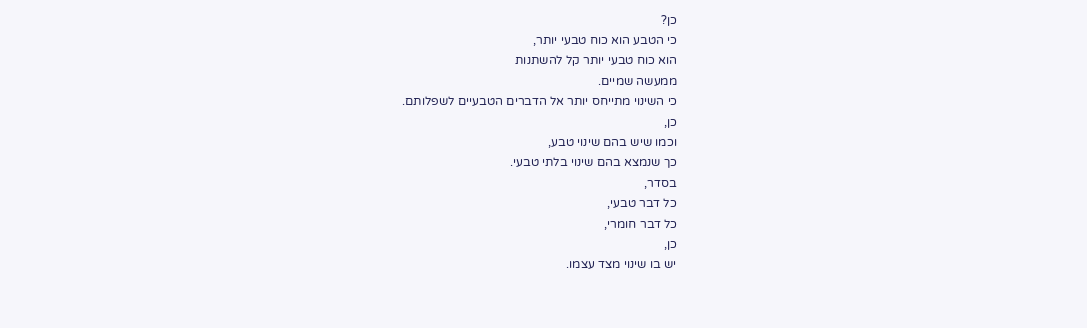כן?
כי הטבע הוא כוח טבעי יותר,
הוא כוח טבעי יותר קל להשתנות
ממעשה שמיים.
כי השינוי מתייחס יותר אל הדברים הטבעיים לשפלותם.
כן,
וכמו שיש בהם שינוי טבע,
כך שנמצא בהם שינוי בלתי טבעי.
בסדר,
כל דבר טבעי,
כל דבר חומרי,
כן,
יש בו שינוי מצד עצמו.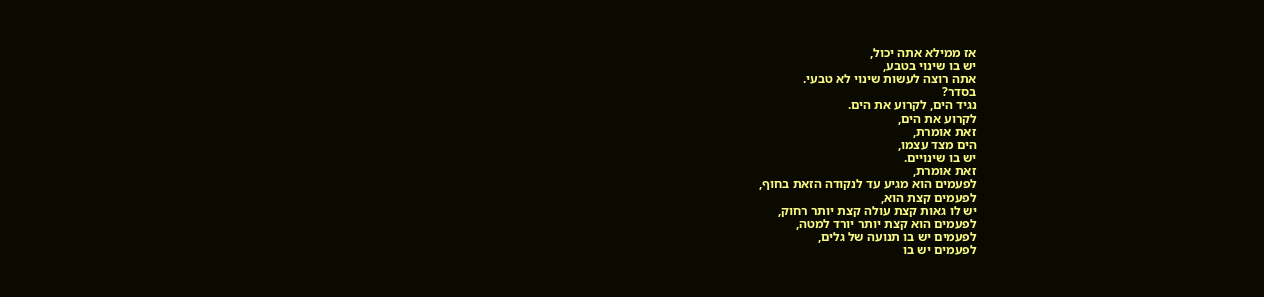אז ממילא אתה יכול,
יש בו שינוי בטבע,
אתה רוצה לעשות שינוי לא טבעי.
בסדר?
נגיד הים, לקרוע את הים.
לקרוע את הים,
זאת אומרת,
הים מצד עצמו,
יש בו שינויים.
זאת אומרת,
לפעמים הוא מגיע עד לנקודה הזאת בחוף,
לפעמים קצת הוא,
יש לו גאות קצת עולה קצת יותר רחוק,
לפעמים הוא קצת יותר יורד למטה,
לפעמים יש בו תנועה של גלים,
לפעמים יש בו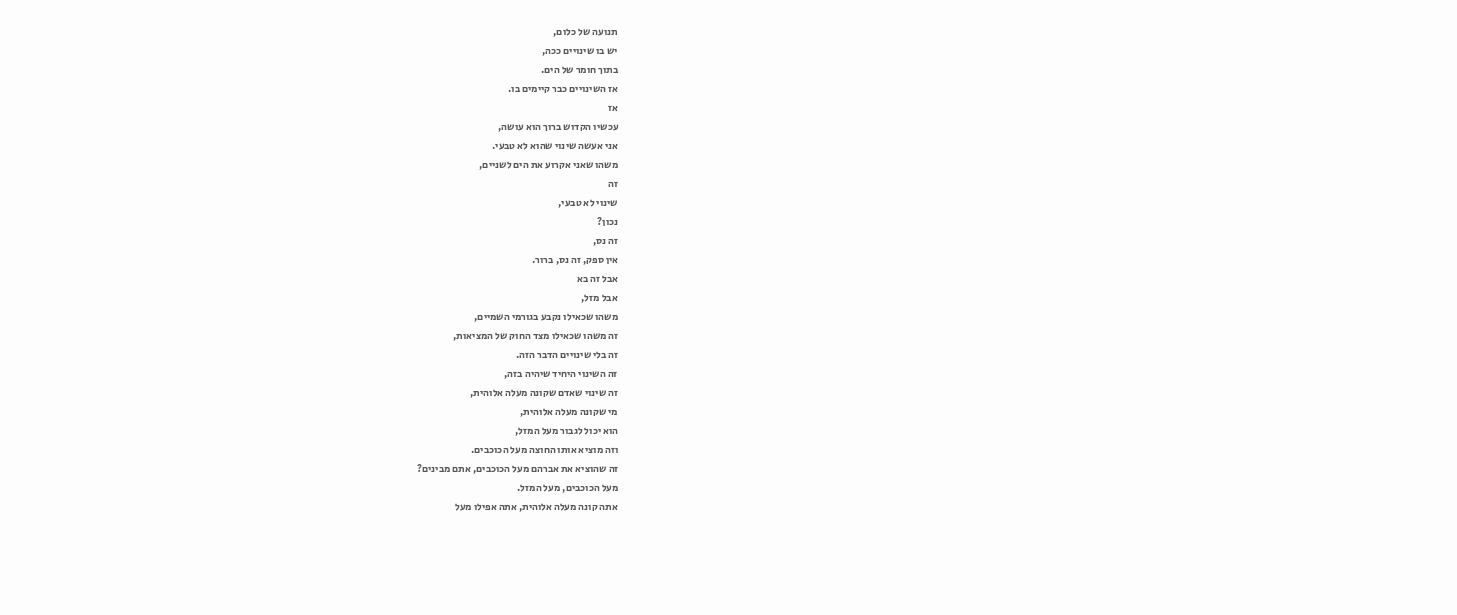תנועה של כלום,
יש בו שינויים ככה,
בתוך חומר של הים.
אז השינויים כבר קיימים בו.
אז
עכשיו הקדוש ברוך הוא עושה,
אני אעשה שינוי שהוא לא טבעי.
משהו שאני אקרוע את הים לשניים,
זה
שינוי לא טבעי,
נכון?
זה נס,
אין ספק, זה נס, ברור.
אבל זה בא
אבל מזל,
משהו שכאילו נקבע בגורמי השמיים,
זה משהו שכאילו מצד החוק של המציאות,
זה בלי שינויים הדבר הזה.
זה השינוי היחיד שיהיה בזה,
זה שינוי שאדם שקונה מעלה אלוהית,
מי שקונה מעלה אלוהית,
הוא יכול לגבור מעל המזל,
וזה מוציא אותו החוצה מעל הכוכבים.
זה שהוציא את אברהם מעל הכוכבים, אתם מבינים?
מעל הכוכבים, מעל המזל.
אתה קונה מעלה אלוהית, אתה אפילו מעל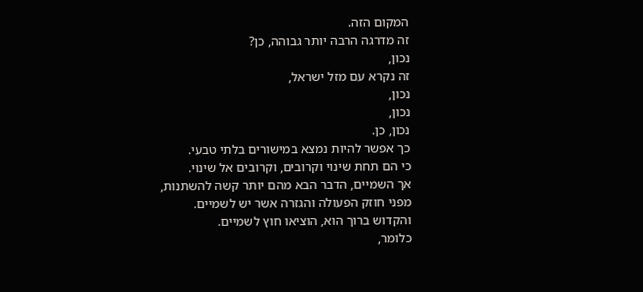המקום הזה.
זה מדרגה הרבה יותר גבוהה, כן?
נכון,
זה נקרא עם מזל ישראל,
נכון,
נכון,
נכון, כן.
כך אפשר להיות נמצא במישורים בלתי טבעי.
כי הם תחת שינוי וקרובים, וקרובים אל שינוי.
אך השמיים, הדבר הבא מהם יותר קשה להשתנות,
מפני חוזק הפעולה והגזרה אשר יש לשמיים.
והקדוש ברוך הוא, הוציאו חוץ לשמיים.
כלומר,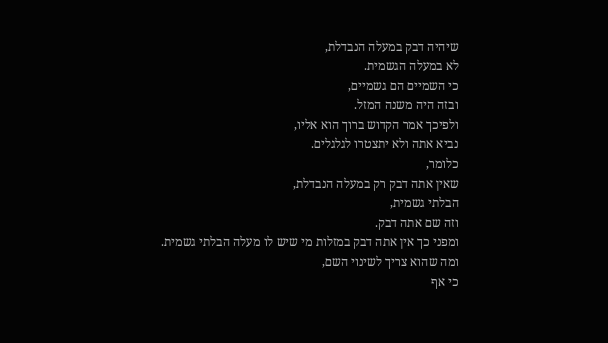שיהיה דבק במעלה הנבדלת,
לא במעלה הגשמית.
כי השמיים הם גשמיים,
ובזה היה משנה המזל.
ולפיכך אמר הקדוש ברוך הוא אליו,
נביא אתה ולא יתצטרו לגלגלים.
כלומר,
שאין אתה דבק רק במעלה הנבדלת,
הבלתי גשמית,
וזה שם אתה דבק.
ומפני כך אין אתה דבק במזלות מי שיש לו מעלה הבלתי גשמית.
ומה שהוא צריך לשינוי השם,
כי אף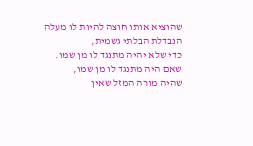שהוציא אותו חוצה להיות לו מעלה הנבדלת הבלתי גשמית,
כדי שלא יהיה מתנגד לו מן שמו.
שאם היה מתנגד לו מן שמו,
שהיה מורה המזל שאין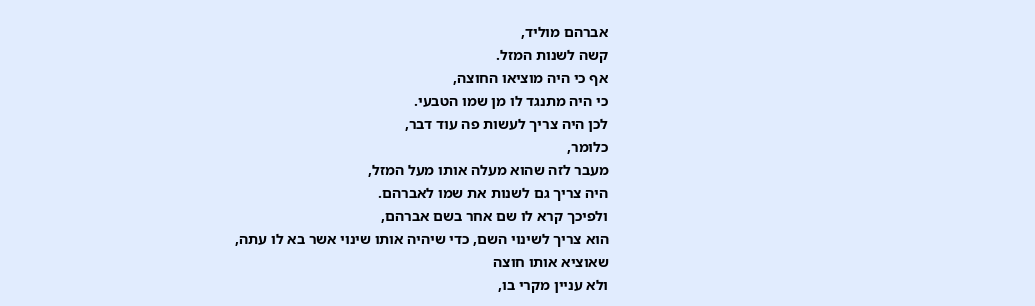אברהם מוליד,
קשה לשנות המזל.
אף כי היה מוציאו החוצה,
כי היה מתנגד לו מן שמו הטבעי.
לכן היה צריך לעשות פה עוד דבר,
כלומר,
מעבר לזה שהוא מעלה אותו מעל המזל,
היה צריך גם לשנות את שמו לאברהם.
ולפיכך קרא לו שם אחר בשם אברהם,
הוא צריך לשינוי השם, כדי שיהיה אותו שינוי אשר בא לו עתה,
שאוציא אותו חוצה
ולא עניין מקרי בו,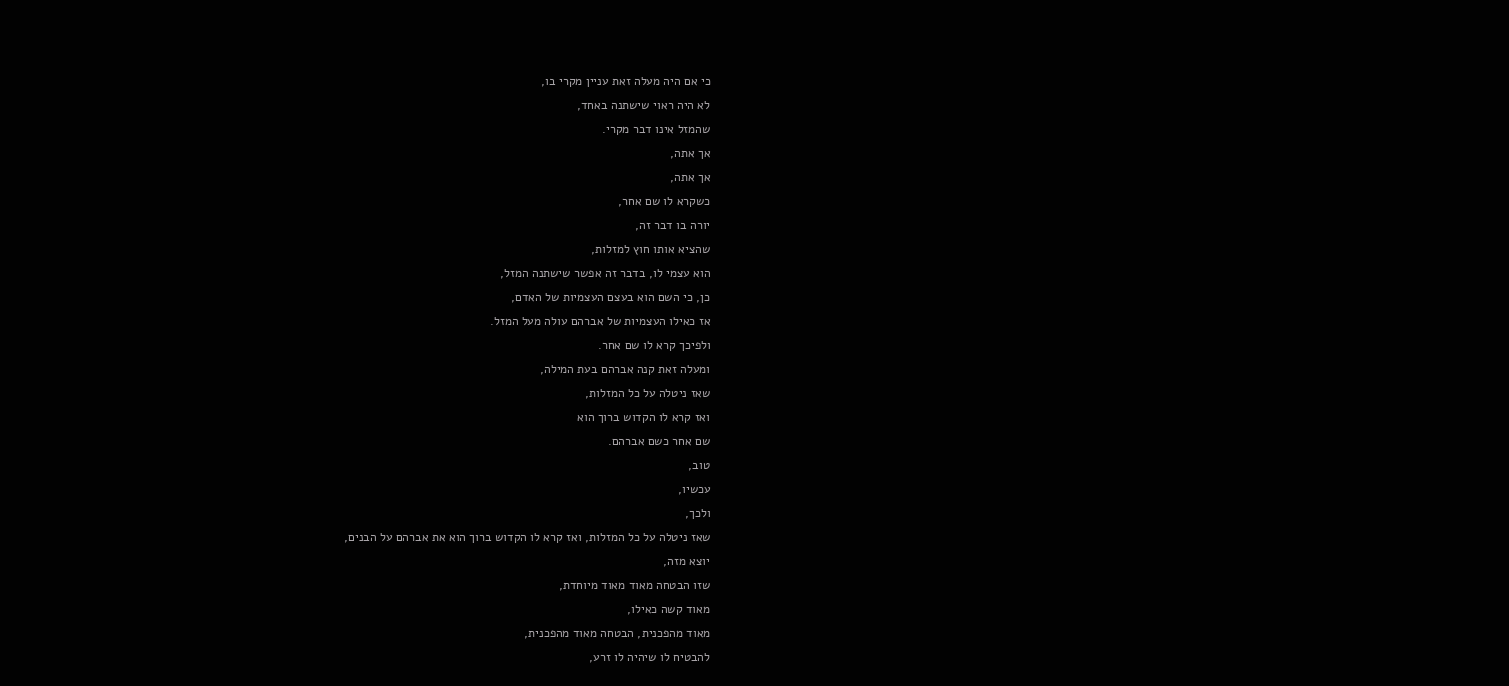כי אם היה מעלה זאת עניין מקרי בו,
לא היה ראוי שישתנה באחד,
שהמזל אינו דבר מקרי.
אך אתה,
אך אתה,
כשקרא לו שם אחר,
יורה בו דבר זה,
שהציא אותו חוץ למזלות,
הוא עצמי לו, בדבר זה אפשר שישתנה המזל,
כן, כי השם הוא בעצם העצמיות של האדם,
אז כאילו העצמיות של אברהם עולה מעל המזל.
ולפיכך קרא לו שם אחר.
ומעלה זאת קנה אברהם בעת המילה,
שאז ניטלה על כל המזלות,
ואז קרא לו הקדוש ברוך הוא
שם אחר כשם אברהם.
טוב,
עכשיו,
ולכך,
שאז ניטלה על כל המזלות, ואז קרא לו הקדוש ברוך הוא את אברהם על הבנים,
יוצא מזה,
שזו הבטחה מאוד מאוד מיוחדת,
מאוד קשה כאילו,
מאוד מהפכנית, הבטחה מאוד מהפכנית,
להבטיח לו שיהיה לו זרע,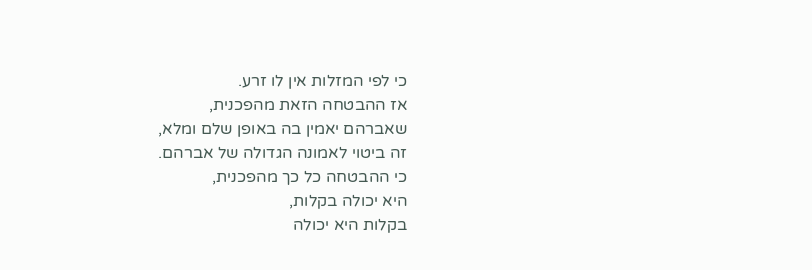כי לפי המזלות אין לו זרע.
אז ההבטחה הזאת מהפכנית,
שאברהם יאמין בה באופן שלם ומלא,
זה ביטוי לאמונה הגדולה של אברהם.
כי ההבטחה כל כך מהפכנית,
היא יכולה בקלות,
בקלות היא יכולה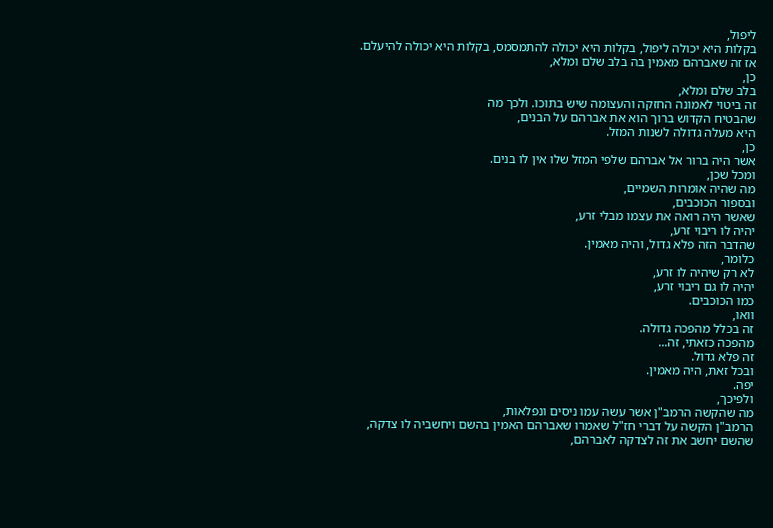ליפול,
בקלות היא יכולה ליפול, בקלות היא יכולה להתמסמס, בקלות היא יכולה להיעלם.
אז זה שאברהם מאמין בה בלב שלם ומלא,
כן,
בלב שלם ומלא,
זה ביטוי לאמונה החזקה והעצומה שיש בתוכו. ולכך מה
שהבטיח הקדוש ברוך הוא את אברהם על הבנים,
היא מעלה גדולה לשנות המזל.
כן,
אשר היה ברור אל אברהם שלפי המזל שלו אין לו בנים.
ומכל שכן,
מה שהיה אומרות השמיים,
ובספור הכוכבים,
שאשר היה רואה את עצמו מבלי זרע,
יהיה לו ריבוי זרע,
שהדבר הזה פלא גדול, והיה מאמין.
כלומר,
לא רק שיהיה לו זרע,
יהיה לו גם ריבוי זרע,
כמו הכוכבים.
וואו,
זה בכלל מהפכה גדולה.
מהפכה כזאתי, זה...
זה פלא גדול.
ובכל זאת, היה מאמין.
יפה.
ולפיכך,
מה שהקשה הרמב"ן אשר עשה עמו ניסים ונפלאות,
הרמב"ן הקשה על דברי חז"ל שאמרו שאברהם האמין בהשם ויחשביה לו צדקה,
שהשם יחשב את זה לצדקה לאברהם,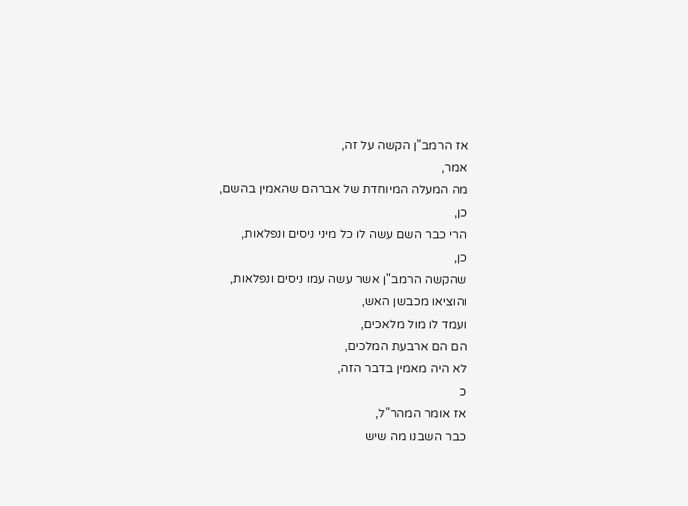אז הרמב"ן הקשה על זה,
אמר,
מה המעלה המיוחדת של אברהם שהאמין בהשם,
כן,
הרי כבר השם עשה לו כל מיני ניסים ונפלאות,
כן,
שהקשה הרמב"ן אשר עשה עמו ניסים ונפלאות,
והוציאו מכבשן האש,
ועמד לו מול מלאכים,
הם הם ארבעת המלכים,
לא היה מאמין בדבר הזה,
כ
אז אומר המהר"ל,
כבר השבנו מה שיש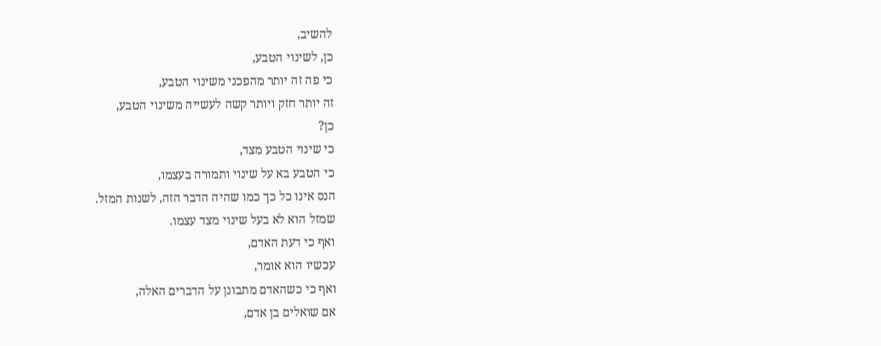להשיב,
כן, לשינוי הטבע,
כי פה זה יותר מהפכני משינוי הטבע,
זה יותר חזק ויותר קשה לעשייה משינוי הטבע,
כן?
כי שינוי הטבע מצד,
כי הטבע בא על שינוי ותמורה בעצמו,
הנס אינו כל כך כמו שהיה הדבר הזה, לשנות המזל.
שמזל הוא לא בעל שינוי מצד עצמו.
ואף כי דעת האדם,
עכשיו הוא אומר,
ואף כי כשהאדם מתבונן על הדברים האלה,
אם שואלים בן אדם,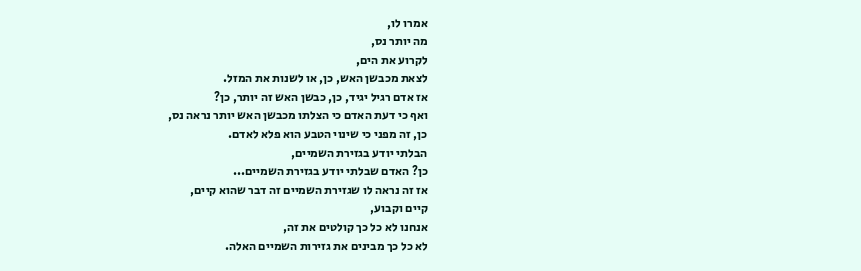אמרו לו,
מה יותר נס,
לקרוע את הים,
לצאת מכבשן האש, כן, או לשנות את המזל.
אז אדם רגיל יגיד, כן, כבשן האש זה יותר, כן?
ואף כי דעת האדם כי הצלתו מכבשן האש יותר נראה נס,
כן, זה מפני כי שינוי הטבע הוא פלא לאדם.
הבלתי יודע בגזירת השמיים,
כן? האדם שבלתי יודע בגזירת השמיים...
אז זה נראה לו שגזירת השמיים זה דבר שהוא קיים,
קיים וקבוע,
אנחנו לא כל כך קולטים את זה,
לא כל כך מבינים את גזירות השמיים האלה.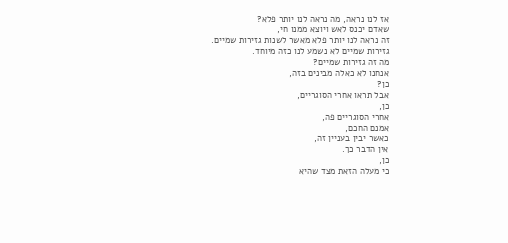אז לנו נראה, מה נראה לנו יותר פלא?
שאדם יכנס לאש ויוצא ממנו חי,
זה נראה לנו יותר פלא מאשר לשנות גזירות שמיים.
גזירות שמיים לא נשמע לנו כזה מיוחד.
מה זה גזירות שמיים?
אנחנו לא כאלה מבינים בזה,
כן?
אבל תראו אחרי הסוגריים,
כן,
אחרי הסוגריים פה,
אמנם החכם,
כאשר יבין בעניין זה,
אין הדבר כך.
כן,
כי מעלה הזאת מצד שהיא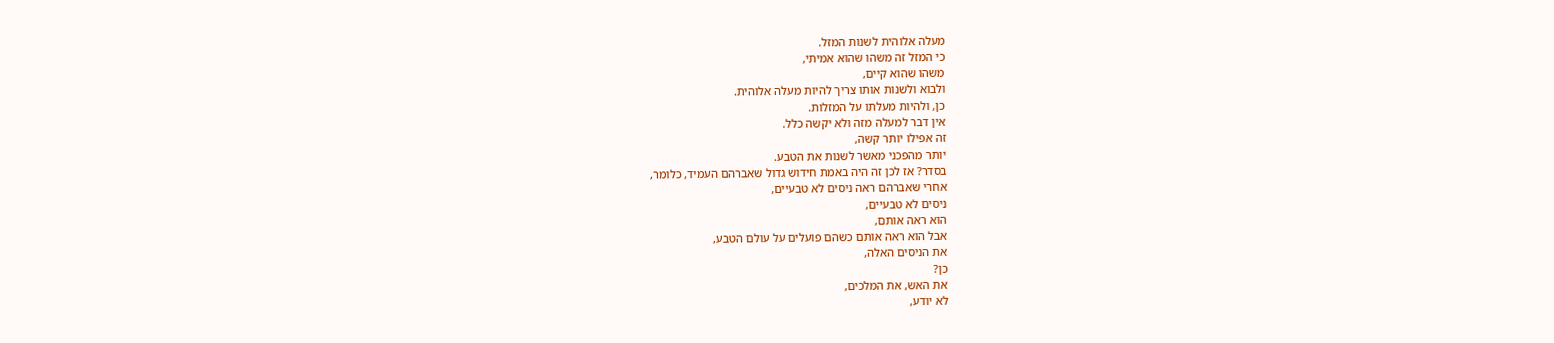מעלה אלוהית לשנות המזל.
כי המזל זה משהו שהוא אמיתי,
משהו שהוא קיים,
ולבוא ולשנות אותו צריך להיות מעלה אלוהית.
כן, ולהיות מעלתו על המזלות.
אין דבר למעלה מזה ולא יקשה כלל.
זה אפילו יותר קשה,
יותר מהפכני מאשר לשנות את הטבע.
בסדר? אז לכן זה היה באמת חידוש גדול שאברהם העמיד, כלומר,
אחרי שאברהם ראה ניסים לא טבעיים,
ניסים לא טבעיים,
הוא ראה אותם,
אבל הוא ראה אותם כשהם פועלים על עולם הטבע,
את הניסים האלה,
כן?
את האש, את המלכים,
לא יודע,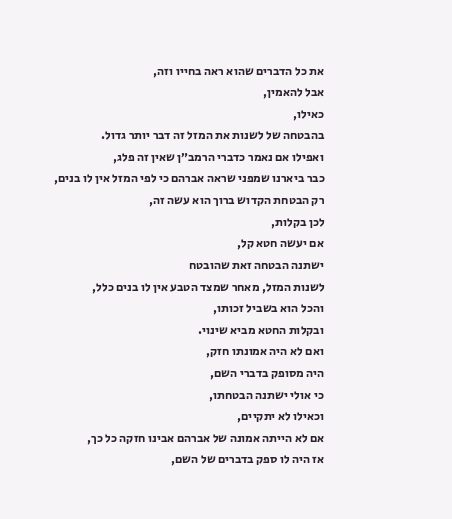את כל הדברים שהוא ראה בחייו וזה,
אבל להאמין,
כאילו,
בהבטחה של לשנות את המזל זה דבר יותר גדול.
ואפילו אם נאמר כדברי הרמב״ן שאין זה פלג,
כבר ביארנו שמפני שראה אברהם כי לפי המזל אין לו בנים,
רק הבטחת הקדוש ברוך הוא עשה זה,
לכן בקלות,
אם יעשה חטא קל,
ישתנה הבטחה זאת שהובטח
לשנות המזל, מאחר שמצד הטבע אין לו בנים כלל,
והכל הוא בשביל זכותו,
ובקלות החטא מביא שינוי.
ואם לא היה אמונתו חזק,
היה מסופק בדברי השם,
כי אולי ישתנה הבטחתו,
וכאילו לא יתקיים,
אם לא הייתה אמונה של אברהם אבינו חזקה כל כך,
אז היה לו ספק בדברים של השם,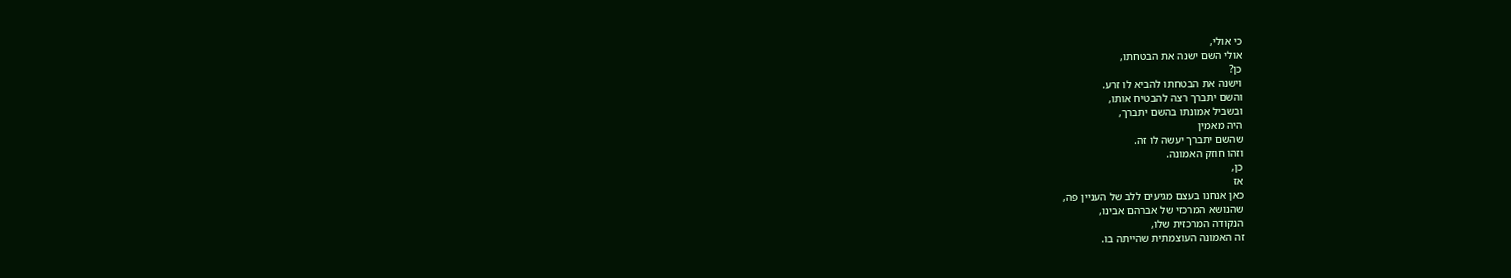כי אולי,
אולי השם ישנה את הבטחתו,
כן?
וישנה את הבטחתו להביא לו זרע.
והשם יתברך רצה להבטיח אותו,
ובשביל אמונתו בהשם יתברך,
היה מאמין
שהשם יתברך יעשה לו זה.
וזהו חוזק האמונה.
כן,
אז
כאן אנחנו בעצם מגיעים ללב של העניין פה,
שהנושא המרכזי של אברהם אבינו,
הנקודה המרכזית שלו,
זה האמונה העוצמתית שהייתה בו.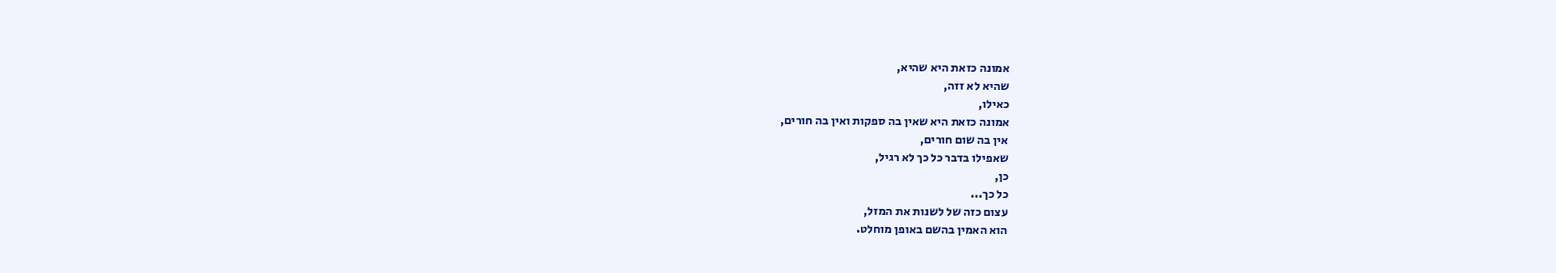אמונה כזאת היא שהיא,
שהיא לא זזה,
כאילו,
אמונה כזאת היא שאין בה ספקות ואין בה חורים,
אין בה שום חורים,
שאפילו בדבר כל כך לא רגיל,
כן,
כל כך...
עצום כזה של לשנות את המזל,
הוא האמין בהשם באופן מוחלט.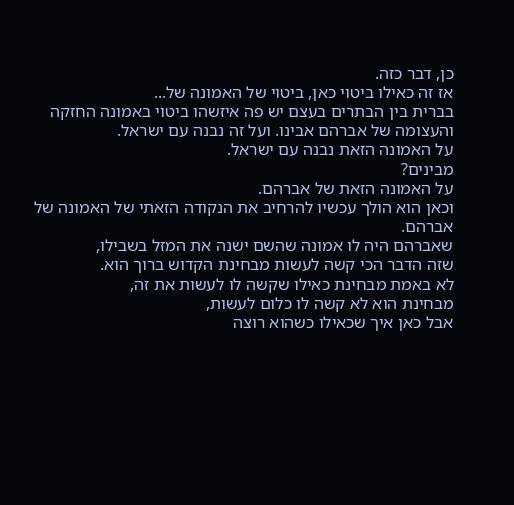כן, דבר כזה.
אז זה כאילו ביטוי כאן, ביטוי של האמונה של...
בברית בין הבתרים בעצם יש פה איזשהו ביטוי באמונה החזקה
והעצומה של אברהם אבינו. ועל זה נבנה עם ישראל.
על האמונה הזאת נבנה עם ישראל.
מבינים?
על האמונה הזאת של אברהם.
וכאן הוא הולך עכשיו להרחיב את הנקודה הזאתי של האמונה של אברהם.
שאברהם היה לו אמונה שהשם ישנה את המזל בשבילו,
שזה הדבר הכי קשה לעשות מבחינת הקדוש ברוך הוא.
לא באמת מבחינת כאילו שקשה לו לעשות את זה,
מבחינת הוא לא קשה לו כלום לעשות,
אבל כאן איך שכאילו כשהוא רוצה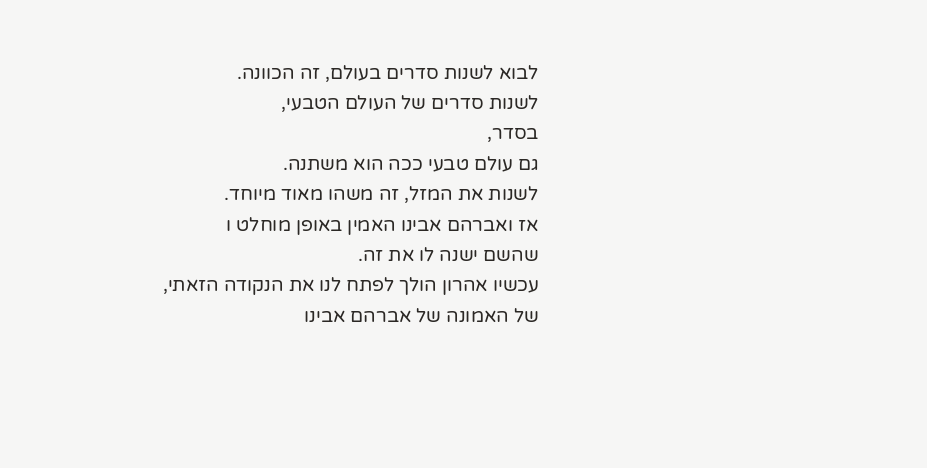לבוא לשנות סדרים בעולם, זה הכוונה.
לשנות סדרים של העולם הטבעי,
בסדר,
גם עולם טבעי ככה הוא משתנה.
לשנות את המזל, זה משהו מאוד מיוחד.
אז ואברהם אבינו האמין באופן מוחלט ו
שהשם ישנה לו את זה.
עכשיו אהרון הולך לפתח לנו את הנקודה הזאתי,
של האמונה של אברהם אבינו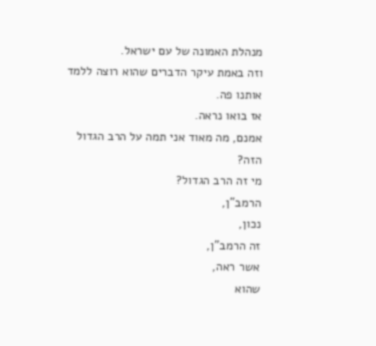מנהלת האמונה של עם ישראל.
וזה באמת עיקר הדברים שהוא רוצה ללמד אותנו פה.
אז בואו נראה.
אמנם, מה מאוד אני תמה על הרב הגדול הזה?
מי זה הרב הגדול?
הרמב"ן,
נכון,
זה הרמב"ן,
אשר ראה,
שהוא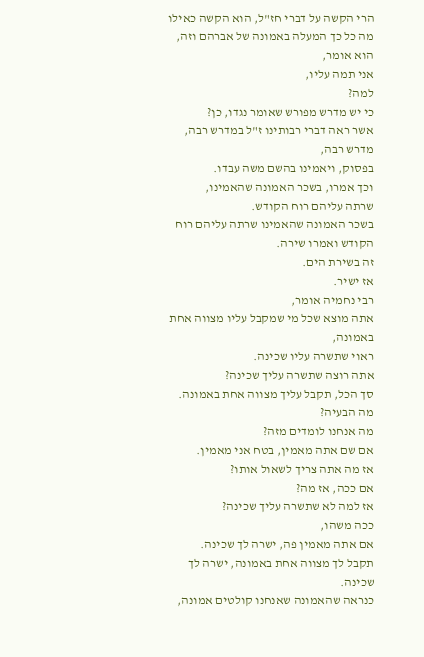הרי הקשה על דברי חז"ל, הוא הקשה כאילו
מה כל כך המעלה באמונה של אברהם וזה,
הוא אומר,
אני תמה עליו,
למה?
כי יש מדרש מפורש שאומר נגדו, כן?
אשר ראה דברי רבותינו ז"ל במדרש רבה, מדרש רבה,
בפסוק, ויאמינו בהשם משה עבדו.
וכך אמרו, בשכר האמונה שהאמינו,
שרתה עליהם רוח הקודש.
בשכר האמונה שהאמינו שרתה עליהם רוח הקודש ואמרו שירה.
זה בשירת הים.
אז ישיר.
רבי נחמיה אומר,
אתה מוצא שכל מי שמקבל עליו מצווה אחת באמונה,
ראוי שתשרה עליו שכינה.
אתה רוצה שתשרה עליך שכינה?
סך הכל, תקבל עליך מצווה אחת באמונה.
מה הבעיה?
מה אנחנו לומדים מזה?
אם שם אתה מאמין, בטח אני מאמין.
אז מה אתה צריך לשאול אותו?
אם ככה, אז מה?
אז למה לא שתשרה עליך שכינה?
ככה משהו,
אם אתה מאמין פה, ישרה לך שכינה.
תקבל לך מצווה אחת באמונה, ישרה לך שכינה.
כנראה שהאמונה שאנחנו קולטים אמונה,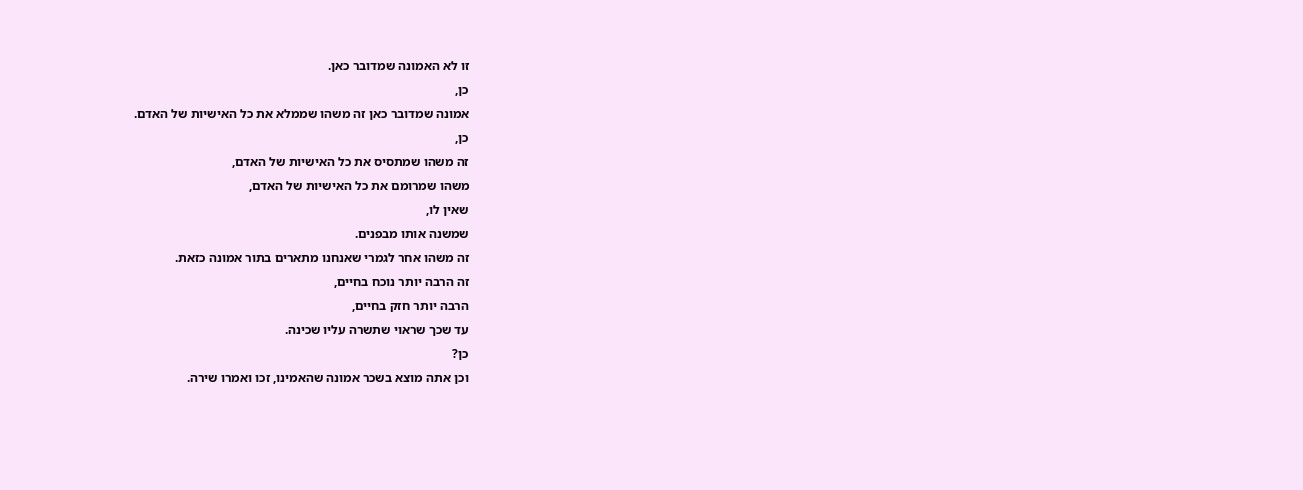זו לא האמונה שמדובר כאן.
כן,
אמונה שמדובר כאן זה משהו שממלא את כל האישיות של האדם.
כן,
זה משהו שמתסיס את כל האישיות של האדם,
משהו שמרומם את כל האישיות של האדם,
שאין לו,
שמשנה אותו מבפנים.
זה משהו אחר לגמרי שאנחנו מתארים בתור אמונה כזאת.
זה הרבה יותר נוכח בחיים,
הרבה יותר חזק בחיים,
עד שכך שראוי שתשרה עליו שכינה.
כן?
וכן אתה מוצא בשכר אמונה שהאמינו, זכו ואמרו שירה.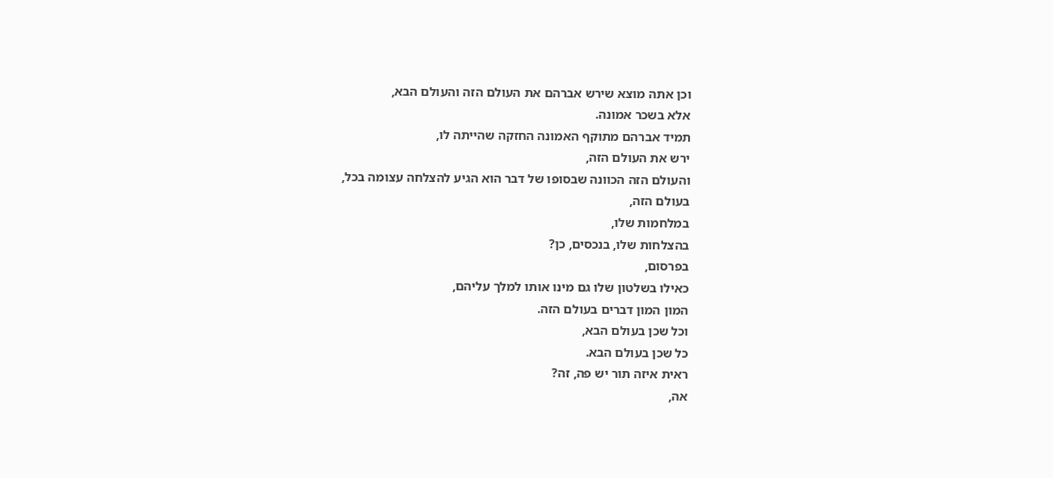וכן אתה מוצא שירש אברהם את העולם הזה והעולם הבא,
אלא בשכר אמונה.
תמיד אברהם מתוקף האמונה החזקה שהייתה לו,
ירש את העולם הזה,
והעולם הזה הכוונה שבסופו של דבר הוא הגיע להצלחה עצומה בכל,
בעולם הזה,
במלחמות שלו,
בהצלחות שלו, בנכסים, כן?
בפרסום,
כאילו בשלטון שלו גם מינו אותו למלך עליהם,
המון המון דברים בעולם הזה.
וכל שכן בעולם הבא,
כל שכן בעולם הבא.
ראית איזה תור יש פה, זה?
אה,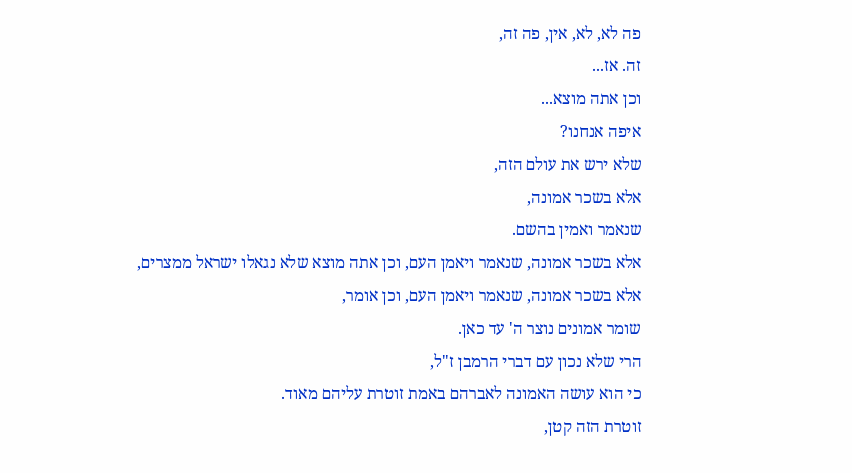פה לא, לא, אין, פה זה,
זה. אז...
וכן אתה מוצא...
איפה אנחנו?
שלא ירש את עולם הזה,
אלא בשכר אמונה,
שנאמר ואמין בהשם.
אלא בשכר אמונה, שנאמר ויאמן העם, וכן אתה מוצא שלא נגאלו ישראל ממצרים,
אלא בשכר אמונה, שנאמר ויאמן העם, וכן אומר,
שומר אמונים נוצר ה' עד כאן.
הרי שלא נכון עם דברי הרמבן ז"ל,
כי הוא עושה האמונה לאברהם באמת זוטרת עליהם מאוד.
זוטרת הזה קטן,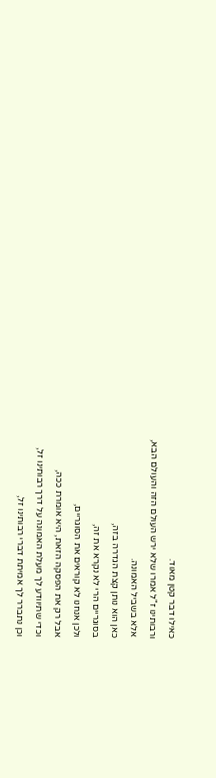כאילו דבר קטן מאוד.
ורבותינו ז"ל אמרו שלא ירש העולם הזה והעולם הבא,
אלא בשביל האמונה.
כאן הוא נותן קצת הגדרה בזה,
בסוגריים הרי לא נקרא את זה,
ולכן אנחנו לא קוראים את הסוגריים,
אבל רק את הפסקה הזאת, היא אומרת ככה,
וכדי שתיוודע לך מעלת האמונה על דרך רבותינו זל,
וכן נתברר לך אמיתת דברי רבותינו זל,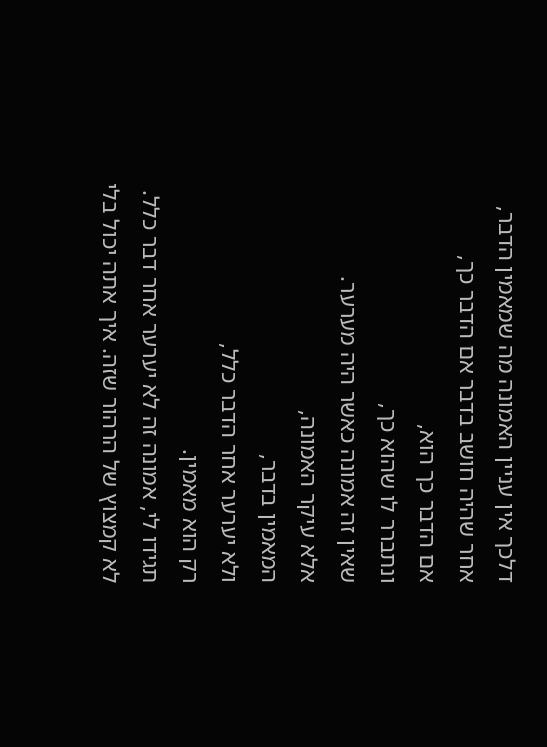דלכך אין עניין האמונה מה שמאמין הדבר,
אחר שהיה חושב בדבר אם הדבר כך,
אם הדבר כך הוא,
ונתברר לו שהוא כך,
שאין זה אמונה כאשר היה מערער.
אלא עיקר האמונה,
המאמין בדבר,
ולא יערער אחר הדבר כלל,
רק הוא מאמין.
תגידו לי, אמונה זה לא יערער אחר דבר כלל.
לא קמצוץ של הרהור שזה. איך אתה יכול בלי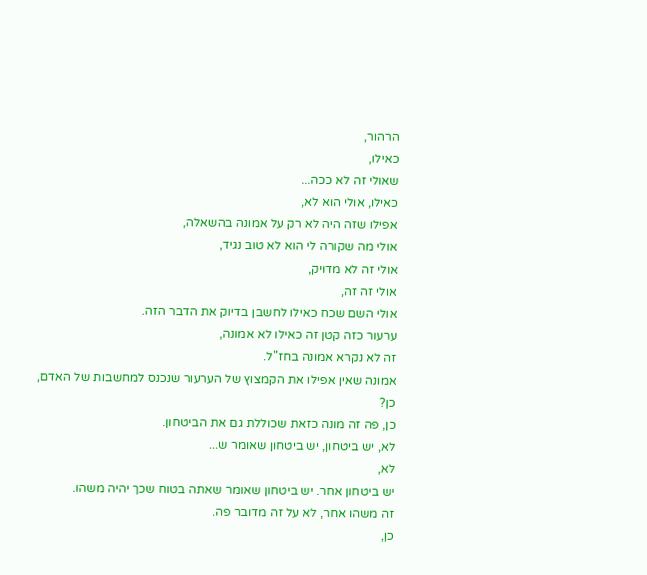הרהור,
כאילו,
שאולי זה לא ככה...
כאילו, אולי הוא לא,
אפילו שזה היה לא רק על אמונה בהשאלה,
אולי מה שקורה לי הוא לא טוב נגיד,
אולי זה לא מדויק,
אולי זה זה,
אולי השם שכח כאילו לחשבן בדיוק את הדבר הזה.
ערעור כזה קטן זה כאילו לא אמונה,
זה לא נקרא אמונה בחז"ל.
אמונה שאין אפילו את הקמצוץ של הערעור שנכנס למחשבות של האדם,
כן?
כן, פה זה מונה כזאת שכוללת גם את הביטחון.
לא, יש ביטחון, יש ביטחון שאומר ש...
לא,
יש ביטחון אחר. יש ביטחון שאומר שאתה בטוח שכך יהיה משהו.
זה משהו אחר, לא על זה מדובר פה.
כן,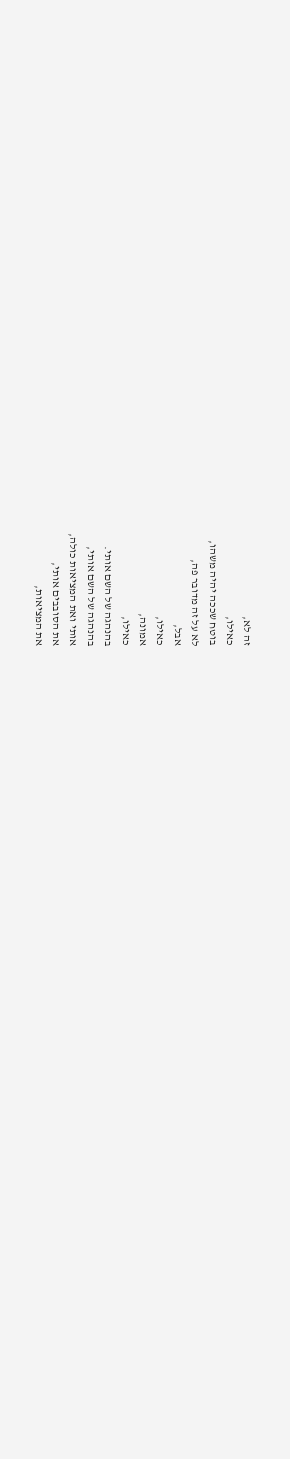זה לא,
כאילו,
בוטח שככה יהיה משהו,
לא על זה מדובר פה,
אבל,
כאילו,
אמונה,
כאילו,
בהנהגה של השם אותי.
בהנהגה של השם אותי,
אותי ואת המציאות כולה,
את הסובבים אותי,
את המציאות,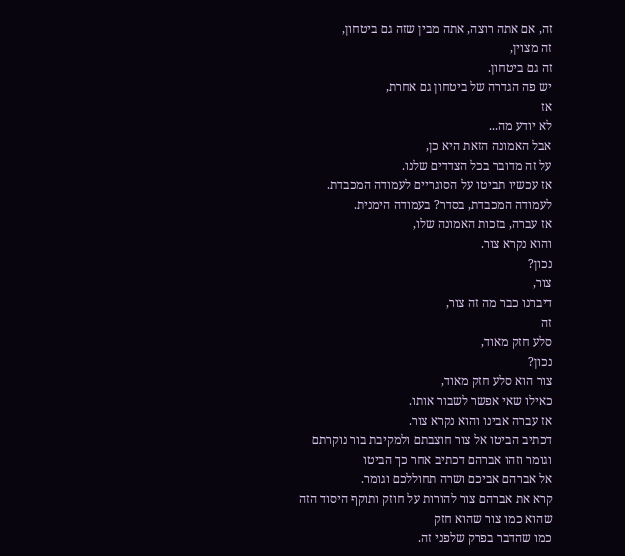זה, אם אתה רוצה, אתה מבין שזה גם ביטחון,
זה מצוין,
זה גם ביטחון.
יש פה הגדרה של ביטחון גם אחרת,
אז
לא יודע מה...
אבל האמונה הזאת היא כן,
על זה מדובר בכל הצדדים שלנו.
אז עכשיו תביטו על הסוגריים לעמודה המכבדת.
לעמודה המכבדת, בסדר? בעמודה הימנית.
אז עברה, בזכות האמונה שלו,
והוא נקרא צור.
נכון?
צור,
דיברנו כבר מה זה צור,
זה
סלע חזק מאוד,
נכון?
צור הוא סלע חזק מאוד,
כאילו שאי אפשר לשבור אותו.
אז עברה אבינו והוא נקרא צור.
דכתיב הביטו אל צור חוצבתם ולמקיבת בור נוקרתם
וגומר וזהו אברהם דכתיב אחר כך הביטו
אל אברהם אביכם ושרה תחוללכם וגומר.
קרא את אברהם צור להורות על חוזק ותוקף היסוד הזה
שהוא כמו צור שהוא חזק
כמו שהדבר בפרק שלפני זה.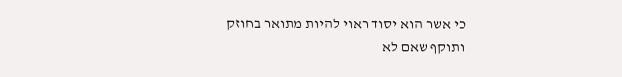כי אשר הוא יסוד ראוי להיות מתואר בחוזק
ותוקף שאם לא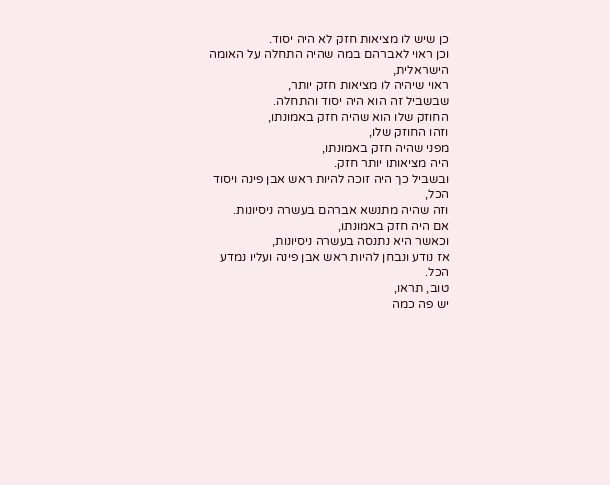כן שיש לו מציאות חזק לא היה יסוד.
וכן ראוי לאברהם במה שהיה התחלה על האומה הישראלית,
ראוי שיהיה לו מציאות חזק יותר,
שבשביל זה הוא היה יסוד והתחלה.
החוזק שלו הוא שהיה חזק באמונתו,
וזהו החוזק שלו,
מפני שהיה חזק באמונתו,
היה מציאותו יותר חזק.
ובשביל כך היה זוכה להיות ראש אבן פינה ויסוד הכל,
וזה שהיה מתנשא אברהם בעשרה ניסיונות.
אם היה חזק באמונתו,
וכאשר היא נתנסה בעשרה ניסיונות,
אז נודע ונבחן להיות ראש אבן פינה ועליו נמדע הכל.
טוב, תראו,
יש פה כמה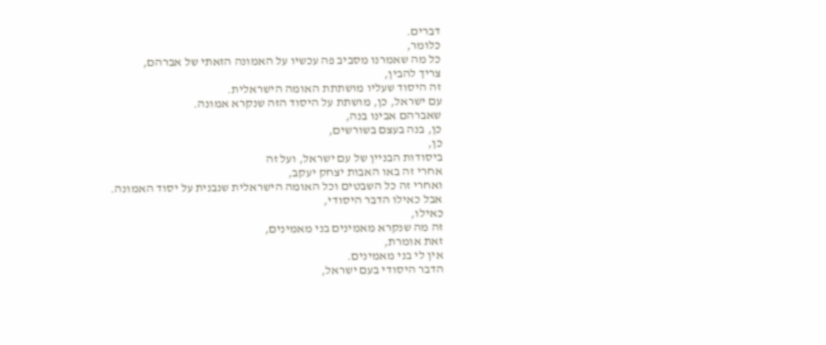דברים.
כלומר,
כל מה שאמרנו מסביב פה עכשיו על האמונה הזאתי של אברהם,
צריך להבין,
זה היסוד שעליו מושתתת האומה הישראלית.
עם ישראל, כן, מושתת על היסוד הזה שנקרא אמונה.
שאברהם אבינו בנה,
כן, בנה בעצם בשורשים,
כן,
ביסודות הבניין של עם ישראל, ועל זה
אחרי זה באו האבות יצחק יעקב,
ואחרי זה כל השבטים וכל האומה הישראלית שנבנית על יסוד האמונה.
אבל כאילו הדבר היסודי,
כאילו,
זה מה שנקרא מאמינים בני מאמינים,
זאת אומרת,
אין לי בני מאמינים.
הדבר היסודי בעם ישראל,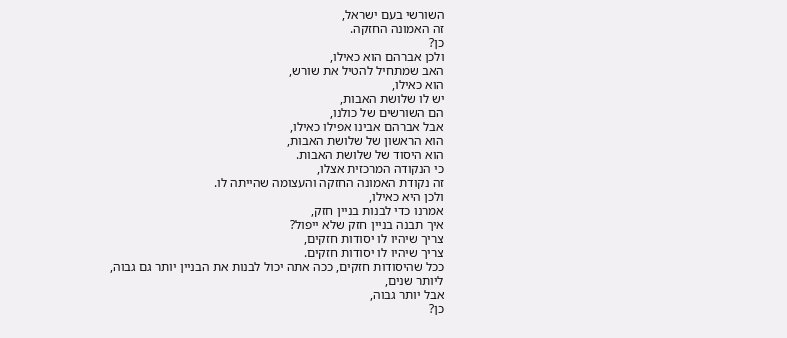השורשי בעם ישראל,
זה האמונה החזקה.
כן?
ולכן אברהם הוא כאילו,
האב שמתחיל להטיל את שורש,
הוא כאילו,
יש לו שלושת האבות,
הם השורשים של כולנו,
אבל אברהם אבינו אפילו כאילו,
הוא הראשון של שלושת האבות,
הוא היסוד של שלושת האבות.
כי הנקודה המרכזית אצלו,
זה נקודת האמונה החזקה והעצומה שהייתה לו.
ולכן היא כאילו,
אמרנו כדי לבנות בניין חזק,
איך תבנה בניין חזק שלא ייפול?
צריך שיהיו לו יסודות חזקים,
צריך שיהיו לו יסודות חזקים.
ככל שהיסודות חזקים, ככה אתה יכול לבנות את הבניין יותר גם גבוה,
ליותר שנים,
אבל יותר גבוה,
כן?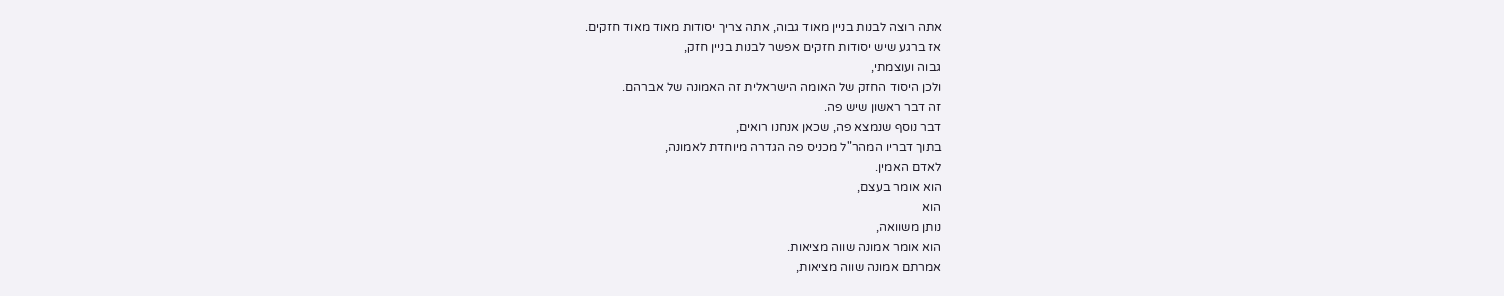אתה רוצה לבנות בניין מאוד גבוה, אתה צריך יסודות מאוד מאוד חזקים.
אז ברגע שיש יסודות חזקים אפשר לבנות בניין חזק,
גבוה ועוצמתי,
ולכן היסוד החזק של האומה הישראלית זה האמונה של אברהם.
זה דבר ראשון שיש פה.
דבר נוסף שנמצא פה, שכאן אנחנו רואים,
בתוך דבריו המהר"ל מכניס פה הגדרה מיוחדת לאמונה,
לאדם האמין.
הוא אומר בעצם,
הוא
נותן משוואה,
הוא אומר אמונה שווה מציאות.
אמרתם אמונה שווה מציאות,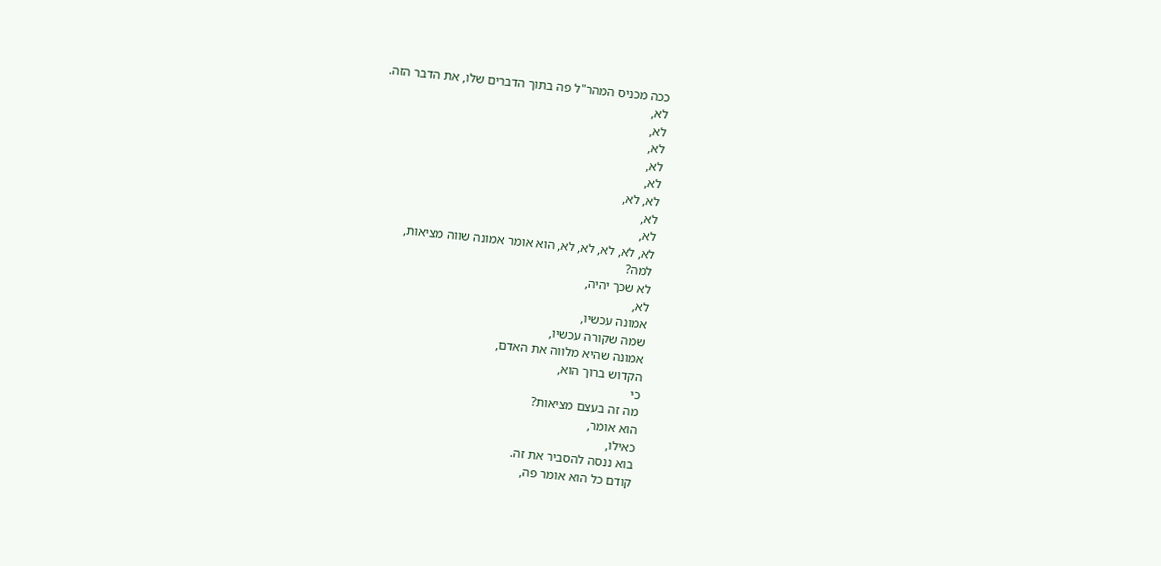ככה מכניס המהר"ל פה בתוך הדברים שלו, את הדבר הזה.
לא,
לא,
לא,
לא,
לא,
לא, לא,
לא,
לא,
לא, לא, לא, לא, לא, הוא אומר אמונה שווה מציאות,
למה?
לא שכך יהיה,
לא,
אמונה עכשיו,
שמה שקורה עכשיו,
אמונה שהיא מלווה את האדם,
הקדוש ברוך הוא,
כי
מה זה בעצם מציאות?
הוא אומר,
כאילו,
בוא ננסה להסביר את זה.
קודם כל הוא אומר פה,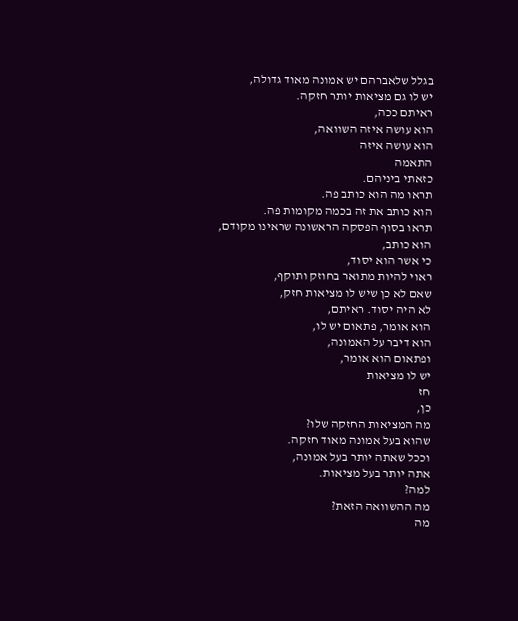בגלל שלאברהם יש אמונה מאוד גדולה,
יש לו גם מציאות יותר חזקה.
ראיתם ככה,
הוא עושה איזה השוואה,
הוא עושה איזה
התאמה
כזאתי ביניהם.
תראו מה הוא כותב פה.
הוא כותב את זה בכמה מקומות פה.
תראו בסוף הפסקה הראשונה שראינו מקודם,
הוא כותב,
כי אשר הוא יסוד,
ראוי להיות מתואר בחוזק ותוקף,
שאם לא כן שיש לו מציאות חזק,
לא היה יסוד. ראיתם,
הוא אומר, פתאום יש לו,
הוא דיבר על האמונה,
ופתאום הוא אומר,
יש לו מציאות
חז
כן,
מה המציאות החזקה שלו?
שהוא בעל אמונה מאוד חזקה.
וככל שאתה יותר בעל אמונה,
אתה יותר בעל מציאות.
למה?
מה ההשוואה הזאת?
מה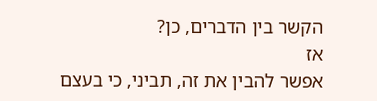הקשר בין הדברים, כן?
אז
אפשר להבין את זה, תביני, כי בעצם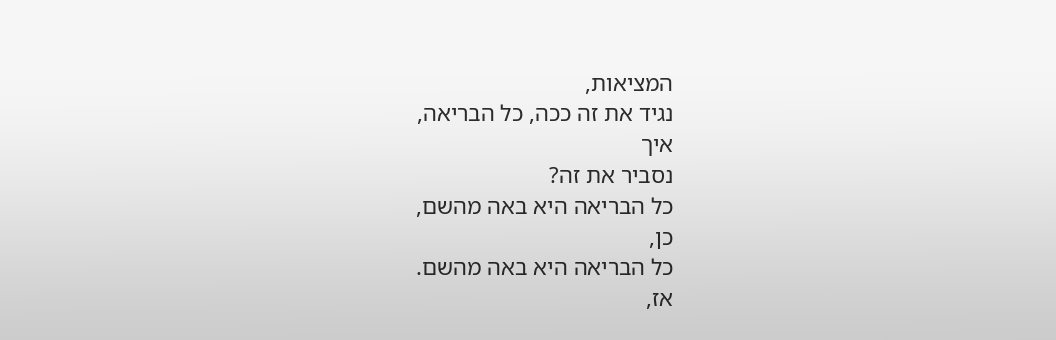המציאות,
נגיד את זה ככה, כל הבריאה,
איך
נסביר את זה?
כל הבריאה היא באה מהשם,
כן,
כל הבריאה היא באה מהשם.
אז,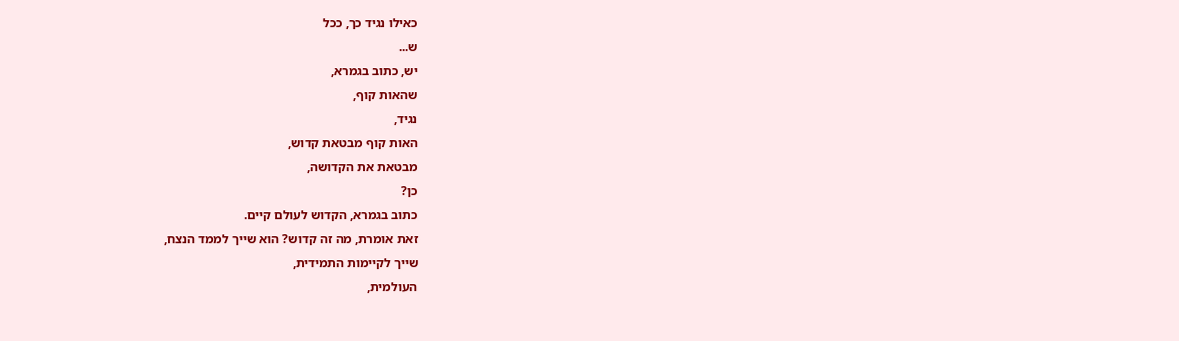כאילו נגיד כך, ככל
ש...
יש, כתוב בגמרא,
שהאות קוף,
נגיד,
האות קוף מבטאת קדוש,
מבטאת את הקדושה,
כן?
כתוב בגמרא, הקדוש לעולם קיים.
זאת אומרת, מה זה קדוש? הוא שייך לממד הנצח,
שייך לקיימות התמידית,
העולמית,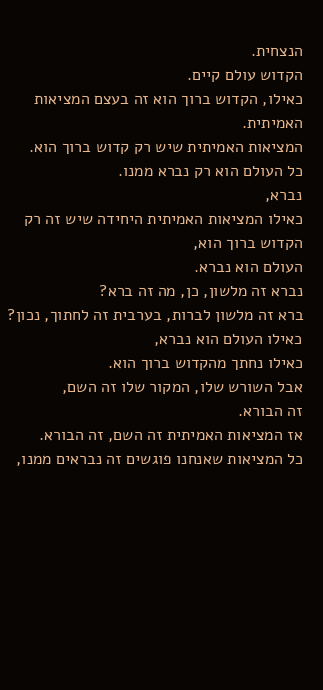הנצחית.
הקדוש עולם קיים.
כאילו, הקדוש ברוך הוא זה בעצם המציאות האמיתית.
המציאות האמיתית שיש רק קדוש ברוך הוא.
כל העולם הוא רק נברא ממנו.
נברא,
כאילו המציאות האמיתית היחידה שיש זה רק הקדוש ברוך הוא,
העולם הוא נברא.
נברא זה מלשון, כן, מה זה ברא?
ברא זה מלשון לברות, בערבית זה לחתוך, נכון?
כאילו העולם הוא נברא,
כאילו נחתך מהקדוש ברוך הוא.
אבל השורש שלו, המקור שלו זה השם,
זה הבורא.
אז המציאות האמיתית זה השם, זה הבורא.
כל המציאות שאנחנו פוגשים זה נבראים ממנו,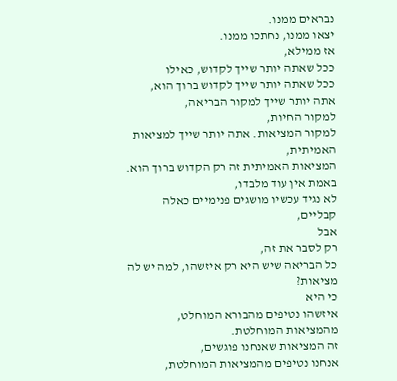נבראים ממנו.
יצאו ממנו, נחתכו ממנו.
אז ממילא,
ככל שאתה יותר שייך לקדוש, כאילו
ככל שאתה יותר שייך לקדוש ברוך הוא,
אתה יותר שייך למקור הבריאה,
למקור החיות,
למקור המציאות. אתה יותר שייך למציאות האמיתית,
המציאות האמיתית זה רק הקדוש ברוך הוא.
באמת אין עוד מלבדו,
לא נגיד עכשיו מושגים פנימיים כאלה קבליים,
אבל
רק לסבר את זה,
כל הבריאה שיש היא רק איזשהו, למה יש לה מציאות?
כי היא
איזשהו נטיפים מהבורא המוחלט, מהמציאות המוחלטת.
זה המציאות שאנחנו פוגשים,
אנחנו נטיפים מהמציאות המוחלטת,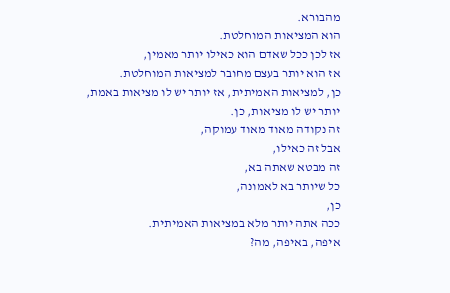מהבורא.
הוא המציאות המוחלטת.
אז לכן ככל שאדם הוא כאילו יותר מאמין,
אז הוא יותר בעצם מחובר למציאות המוחלטת.
כן, למציאות האמיתית, אז יותר יש לו מציאות באמת,
יותר יש לו מציאות, כן.
זה נקודה מאוד מאוד עמוקה,
אבל זה כאילו,
זה מבטא שאתה בא,
כל שיותר בא לאמונה,
כן,
ככה אתה יותר מלא במציאות האמיתית.
איפה, באיפה, מה?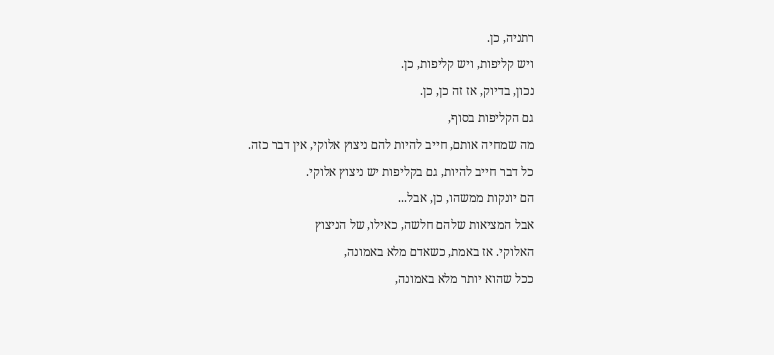רתניה, כן.
ויש קליפות, ויש קליפות, כן.
נכון, בדיוק, אז זה כן, כן.
גם הקליפות בסוף,
מה שמחיה אותם, חייב להיות להם ניצוץ אלוקי, אין דבר כזה.
כל דבר חייב להיות, גם בקליפות יש ניצוץ אלוקי.
הם יונקות ממשהו, כן, אבל...
אבל המציאות שלהם חלשה, כאילו, של הניצוץ
האלוקי. אז באמת, כשאדם מלא באמונה,
ככל שהוא יותר מלא באמונה,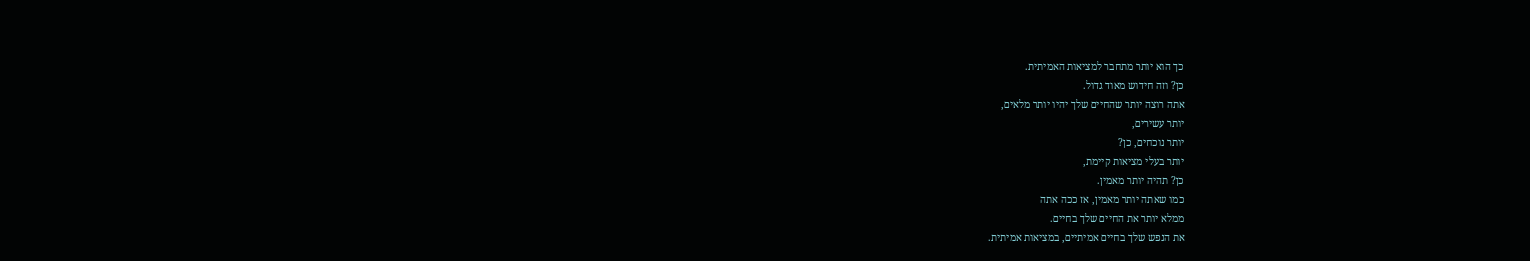כך הוא יותר מתחבר למציאות האמיתית.
כן? וזה חידוש מאוד גדול.
אתה רוצה יותר שהחיים שלך יהיו יותר מלאים,
יותר עשירים,
יותר נוכחים, כן?
יותר בעלי מציאות קיימת,
כן? תהיה יותר מאמין.
כמו שאתה יותר מאמין, אז ככה אתה
ממלא יותר את החיים שלך בחיים.
את הנפש שלך בחיים אמיתיים, במציאות אמיתית.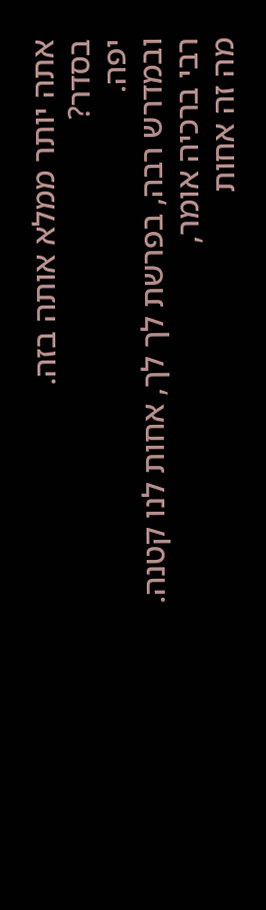אתה יותר ממלא אותה בזה.
בסדר?
יפה.
ובמדרש רבה, בפרשת לך לך, אחות לנו קטנה.
רבי ברכיה אומר,
מה זה אחות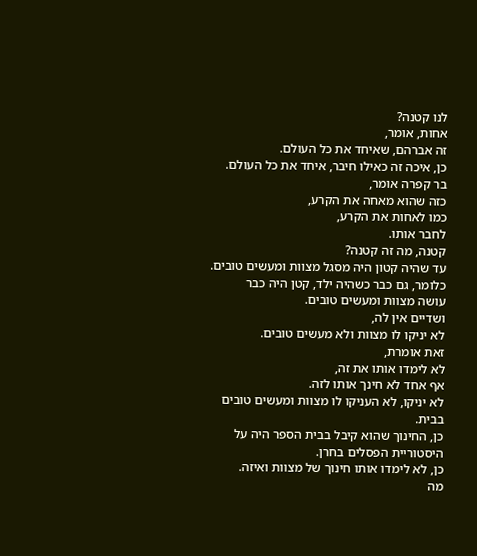לנו קטנה?
אחות, אומר,
זה אברהם, שאיחד את כל העולם.
כן, איכה זה כאילו חיבר, איחד את כל העולם.
בר קפרה אומר,
כזה שהוא מאחה את הקרע,
כמו לאחות את הקרע,
לחבר אותו.
קטנה, מה זה קטנה?
עד שהיה קטון היה מסגל מצוות ומעשים טובים.
כלומר, גם כבר כשהיה ילד, קטן היה כבר
עושה מצוות ומעשים טובים.
ושדיים אין לה,
לא יניקו לו מצוות ולא מעשים טובים.
זאת אומרת,
לא לימדו אותו את זה,
אף אחד לא חינך אותו לזה.
לא יניקו, לא העניקו לו מצוות ומעשים טובים בבית.
כן, החינוך שהוא קיבל בבית הספר היה על היסטוריית הפסלים בחרן.
כן, לא לימדו אותו חינוך של מצוות ואיזה.
מה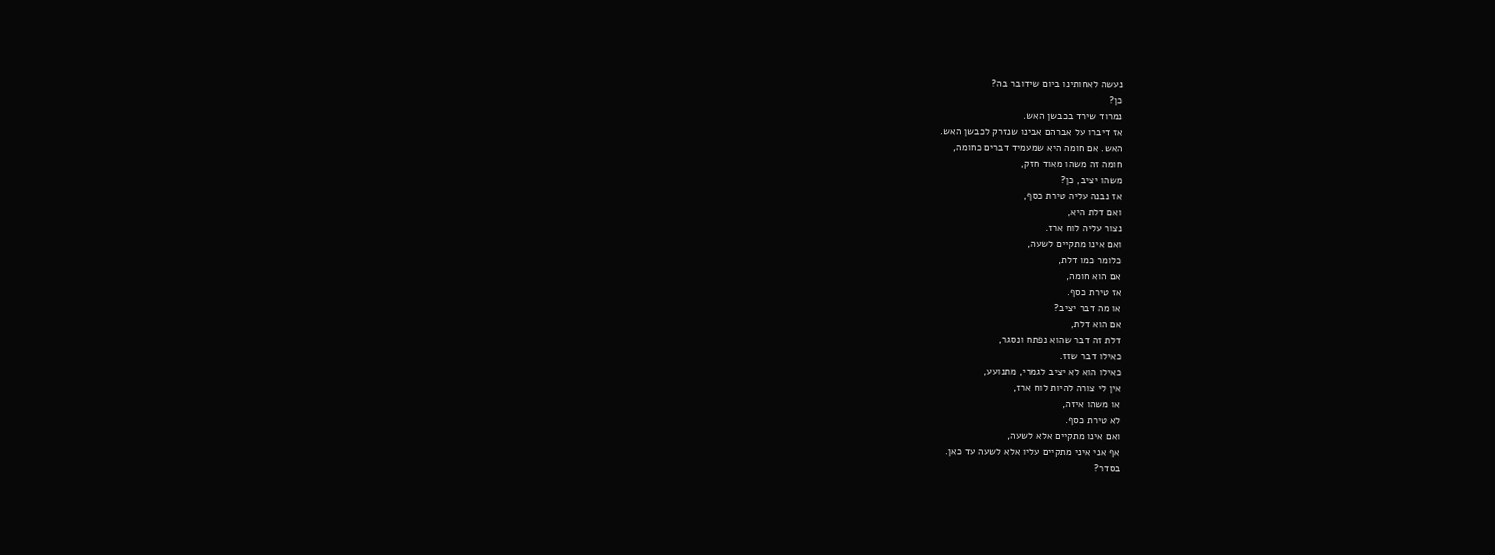נעשה לאחותינו ביום שידובר בה?
כן?
נמרוד שירד בכבשן האש.
אז דיברו על אברהם אבינו שנזרק לכבשן האש.
האש. אם חומה היא שמעמיד דברים כחומה,
חומה זה משהו מאוד חזק,
משהו יציב, כן?
אז נבנה עליה טירת כסף,
ואם דלת היא,
נצור עליה לוח ארז.
ואם אינו מתקיים לשעה,
כלומר כמו דלת,
אם הוא חומה,
אז טירת כסף.
או מה דבר יציב?
אם הוא דלת,
דלת זה דבר שהוא נפתח ונסגר,
כאילו דבר שזז.
כאילו הוא לא יציב לגמרי, מתנועע,
אין לי צורה להיות לוח ארז,
או משהו איזה,
לא טירת כסף.
ואם אינו מתקיים אלא לשעה,
אף אני איני מתקיים עליו אלא לשעה עד כאן.
בסדר?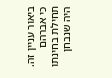ביאור עניין זה.
כי אברהם תחילת בחינתו היה שנבחן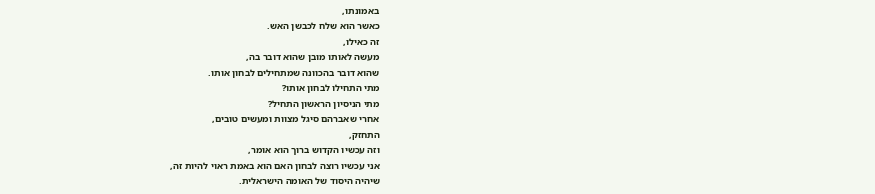באמונתו,
כאשר הוא שלח לכבשן האש.
זה כאילו,
מעשה לאותו מובן שהוא דובר בה,
שהוא דובר בהכוונה שמתחילים לבחון אותו.
מתי התחילו לבחון אותו?
מתי הניסיון הראשון התחיל?
אחרי שאברהם סיגל מצוות ומעשים טובים,
התחזק,
וזה עכשיו הקדוש ברוך הוא אומר,
אני עכשיו רוצה לבחון האם הוא באמת ראוי להיות זה,
שיהיה היסוד של האומה הישראלית.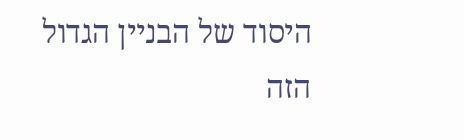היסוד של הבניין הגדול הזה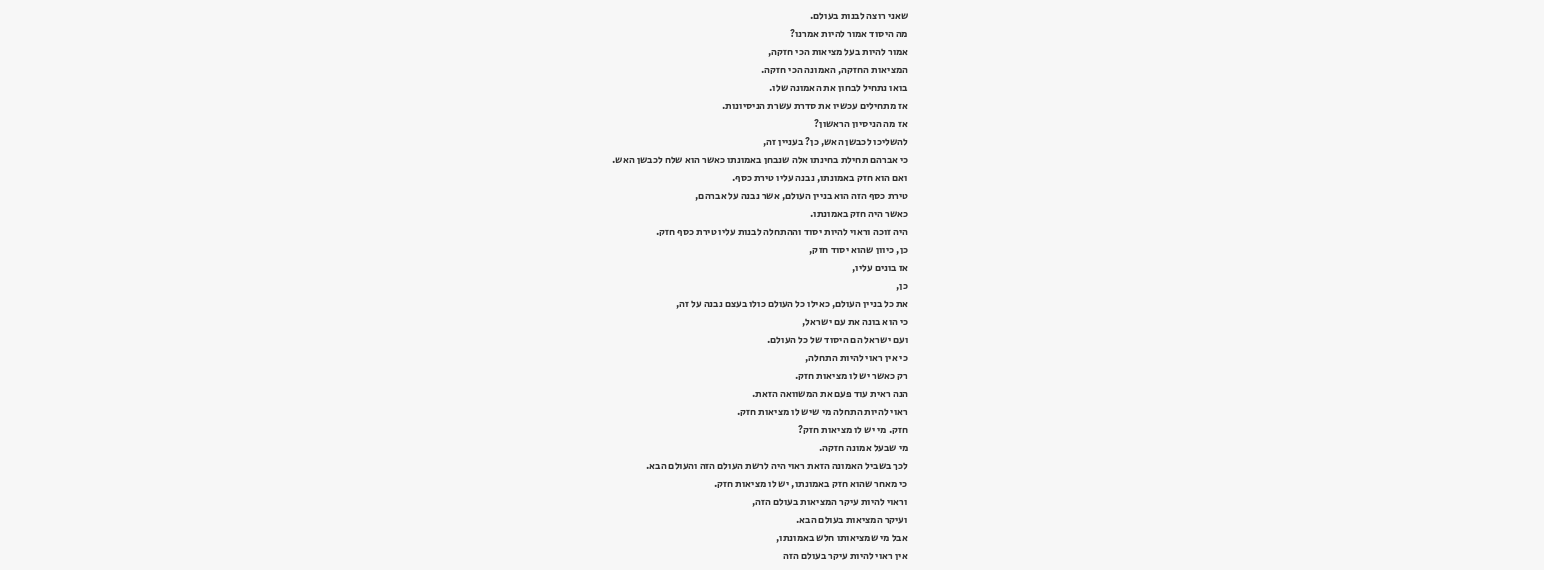שאני רוצה לבנות בעולם.
מה היסוד אמור להיות אמרנו?
אמור להיות בעל מציאות הכי חזקה,
המציאות החזקה, האמונה הכי חזקה.
בואו נתחיל לבחון את האמונה שלו.
אז מתחילים עכשיו את סדרת עשרת הניסיונות.
אז מה הניסיון הראשון?
להשליכו לכבשן האש, כן? בעניין זה,
כי אברהם תחילת בחינתו אלה שנבחן באמונתו כאשר הוא שלח לכבשן האש.
ואם הוא חזק באמונתו, נבנה עליו טירת כסף.
טירת כסף הזה הוא בניין העולם, אשר נבנה על אברהם,
כאשר היה חזק באמונתו.
היה זוכה וראוי להיות יסוד וההתחלה לבנות עליו טירת כסף חזק.
כן, כיוון שהוא יסוד חזק,
אז בונים עליו,
כן,
את כל בניין העולם, כאילו כל העולם כולו בעצם נבנה על זה,
כי הוא בונה את עם ישראל,
ועם ישראל הם היסוד של כל העולם.
כי אין ראוי להיות התחלה,
רק כאשר יש לו מציאות חזק.
הנה ראית עוד פעם את המשוואה הזאת.
ראוי להיות התחלה מי שיש לו מציאות חזק.
חזק. מי יש לו מציאות חזק?
מי שבעל אמונה חזקה.
לכך בשביל האמונה הזאת ראוי היה לרשת העולם הזה והעולם הבא.
כי מאחר שהוא חזק באמונתו, יש לו מציאות חזק.
וראוי להיות עיקר המציאות בעולם הזה,
ועיקר המציאות בעולם הבא.
אבל מי שמציאותו חלש באמונתו,
אין ראוי להיות עיקר בעולם הזה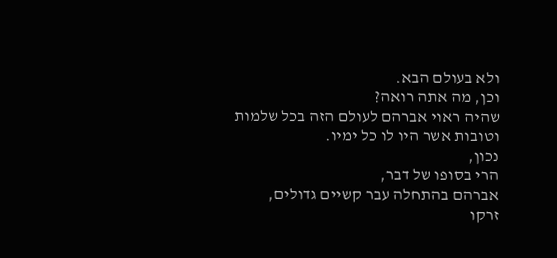ולא בעולם הבא.
וכן, מה אתה רואה?
שהיה ראוי אברהם לעולם הזה בכל שלמות
וטובות אשר היו לו כל ימיו.
נכון,
הרי בסופו של דבר,
אברהם בהתחלה עבר קשיים גדולים,
זרקו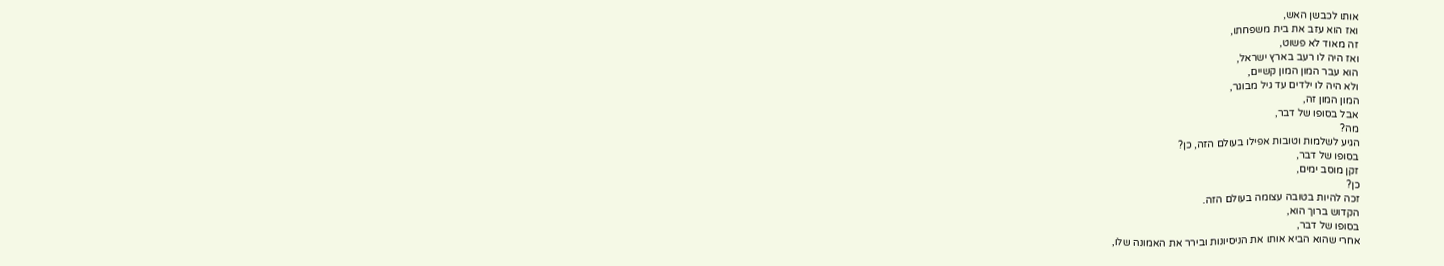אותו לכבשן האש,
ואז הוא עזב את בית משפחתו,
זה מאוד לא פשוט,
ואז היה לו רעב בארץ ישראל,
הוא עבר המון המון קשיים,
ולא היה לו ילדים עד גיל מבוגר,
המון המון זה,
אבל בסופו של דבר,
מה?
הגיע לשלמות וטובות אפילו בעולם הזה, כן?
בסופו של דבר,
זקן מוסב ימים,
כן?
זכה להיות בטובה עצומה בעולם הזה.
הקדוש ברוך הוא,
בסופו של דבר,
אחרי שהוא הביא אותו את הניסיונות ובירר את האמונה שלו,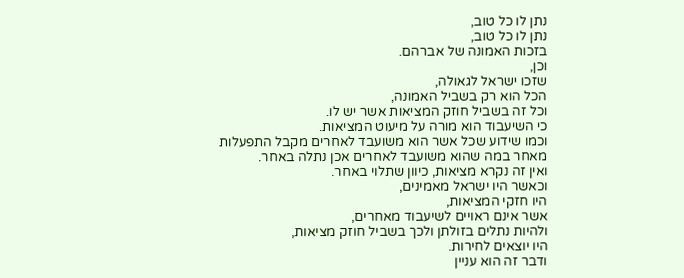נתן לו כל טוב,
נתן לו כל טוב,
בזכות האמונה של אברהם.
וכן,
שזכו ישראל לגאולה,
הכל הוא רק בשביל האמונה,
וכל זה בשביל חוזק המציאות אשר יש לו.
כי השיעבוד הוא מורה על מיעוט המציאות.
וכמו שידוע שכל אשר הוא משועבד לאחרים מקבל התפעלות
מאחר במה שהוא משועבד לאחרים אכן נתלה באחר.
ואין זה נקרא מציאות, כיוון שתלוי באחר.
וכאשר היו ישראל מאמינים,
היו חזקי המציאות,
אשר אינם ראויים לשיעבוד מאחרים,
ולהיות נתלים בזולתן ולכך בשביל חוזק מציאות,
היו יוצאים לחירות.
ודבר זה הוא עניין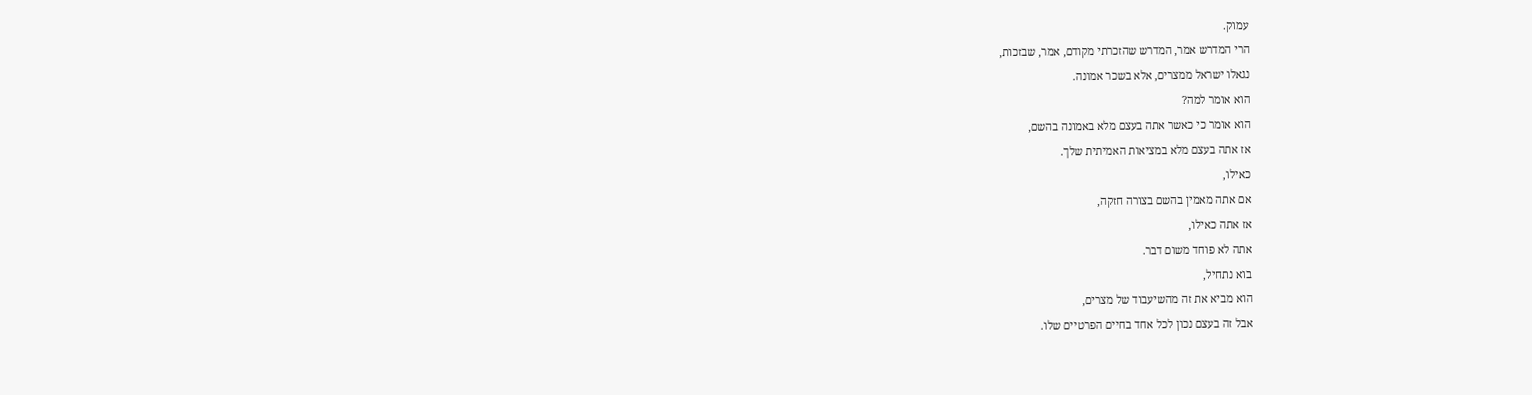עמוק.
הרי המדרש אמר, המדרש שהזכרתי מקודם, אמר, שבזכות,
נגאלו ישראל ממצרים, אלא בשכר אמונה.
הוא אומר למה?
הוא אומר כי כאשר אתה בעצם מלא באמונה בהשם,
אז אתה בעצם מלא במציאות האמיתית שלך.
כאילו,
אם אתה מאמין בהשם בצורה חזקה,
אז אתה כאילו,
אתה לא פוחד משום דבר.
בוא נתחיל,
הוא מביא את זה מהשיעבוד של מצרים,
אבל זה בעצם נכון לכל אחד בחיים הפרטיים שלו.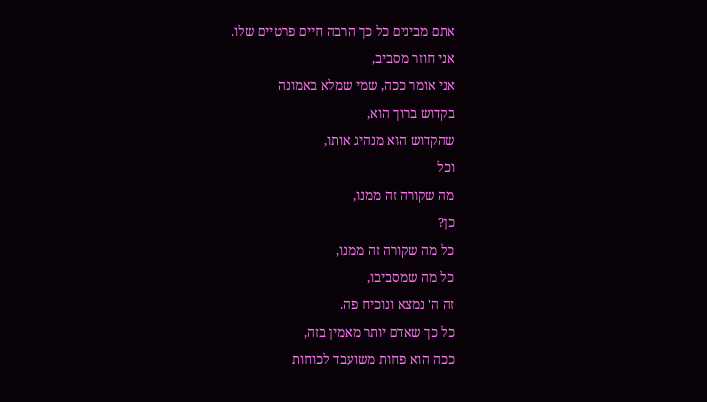אתם מבינים כל כך הרבה חיים פרטיים שלו.
אני חוזר מסביב,
אני אומר ככה, שמי שמלא באמונה
בקדוש ברוך הוא,
שהקדוש הוא מנהיג אותו,
וכל
מה שקורה זה ממנו,
כן?
כל מה שקורה זה ממנו,
כל מה שמסביבו,
זה ה' נמצא ונוכיח פה.
כל כך שאדם יותר מאמין בזה,
ככה הוא פחות משועבד לכוחות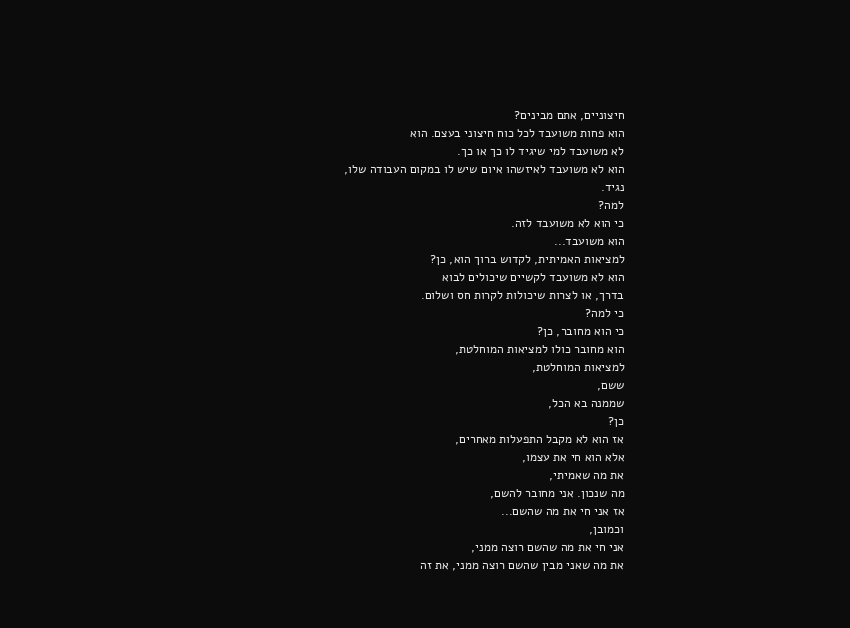חיצוניים, אתם מבינים?
הוא פחות משועבד לכל כוח חיצוני בעצם. הוא
לא משועבד למי שיגיד לו כך או כך.
הוא לא משועבד לאיזשהו איום שיש לו במקום העבודה שלו,
נגיד.
למה?
כי הוא לא משועבד לזה.
הוא משועבד...
למציאות האמיתית, לקדוש ברוך הוא, כן?
הוא לא משועבד לקשיים שיכולים לבוא
בדרך, או לצרות שיכולות לקרות חס ושלום.
כי למה?
כי הוא מחובר, כן?
הוא מחובר כולו למציאות המוחלטת,
למציאות המוחלטת,
ששם,
שממנה בא הכל,
כן?
אז הוא לא מקבל התפעלות מאחרים,
אלא הוא חי את עצמו,
את מה שאמיתי,
מה שנכון. אני מחובר להשם,
אז אני חי את מה שהשם...
וכמובן,
אני חי את מה שהשם רוצה ממני,
את מה שאני מבין שהשם רוצה ממני, את זה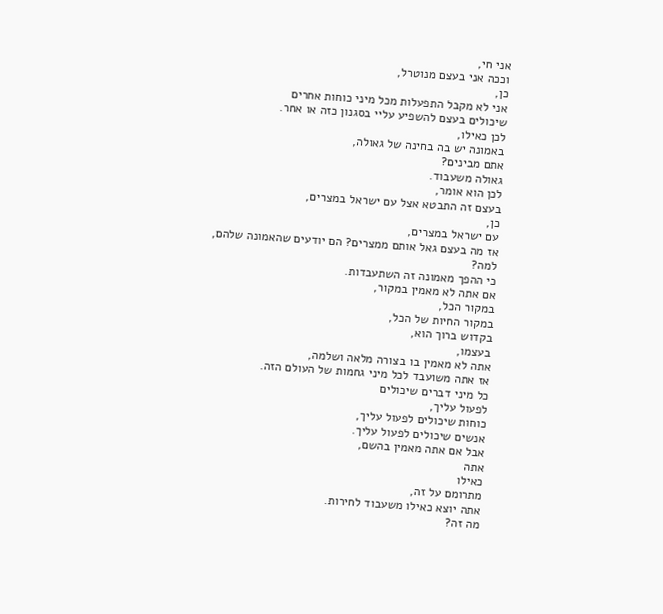אני חי,
וככה אני בעצם מנוטרל,
כן,
אני לא מקבל התפעלות מכל מיני כוחות אחרים
שיכולים בעצם להשפיע עליי בסגנון כזה או אחר.
לכן כאילו,
באמונה יש בה בחינה של גאולה,
אתם מבינים?
גאולה משעבוד.
לכן הוא אומר,
בעצם זה התבטא אצל עם ישראל במצרים,
כן,
עם ישראל במצרים,
אז מה בעצם גאל אותם ממצרים? הם יודעים שהאמונה שלהם, למה?
כי ההפך מאמונה זה השתעבדות.
אם אתה לא מאמין במקור,
במקור הכל,
במקור החיות של הכל,
בקדוש ברוך הוא,
בעצמו,
אתה לא מאמין בו בצורה מלאה ושלמה,
אז אתה משועבד לכל מיני גחמות של העולם הזה.
כל מיני דברים שיכולים
לפעול עליך,
כוחות שיכולים לפעול עליך,
אנשים שיכולים לפעול עליך.
אבל אם אתה מאמין בהשם,
אתה
כאילו
מתרומם על זה,
אתה יוצא כאילו משעבוד לחירות.
מה זה?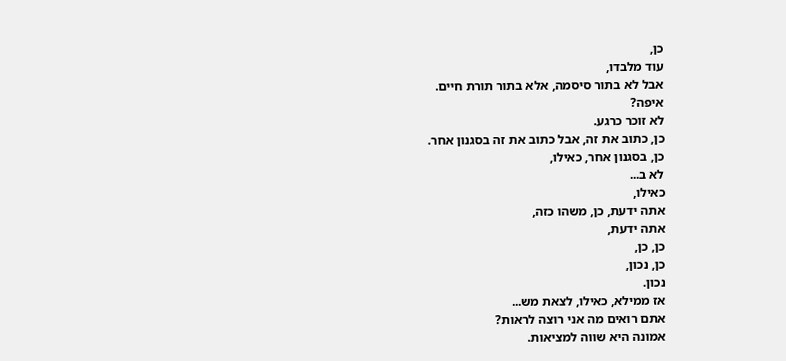כן,
עוד מלבדו,
אבל לא בתור סיסמה, אלא בתור תורת חיים.
איפה?
לא זוכר כרגע.
כן, כתוב את זה, אבל כתוב את זה בסגנון אחר.
כן, בסגנון אחר, כאילו,
לא ב...
כאילו,
אתה ידעת, כן, משהו כזה,
אתה ידעת,
כן, כן,
כן, נכון,
נכון.
אז ממילא, כאילו, לצאת מש...
אתם רואים מה אני רוצה לראות?
אמונה היא שווה למציאות.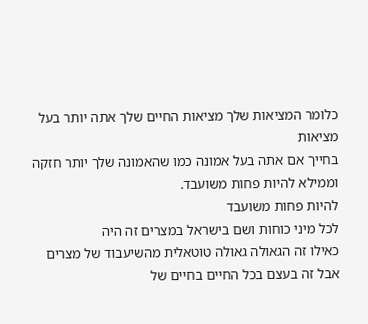כלומר המציאות שלך מציאות החיים שלך אתה יותר בעל מציאות
בחייך אם אתה בעל אמונה כמו שהאמונה שלך יותר חזקה
וממילא להיות פחות משועבד.
להיות פחות משועבד
לכל מיני כוחות ושם בישראל במצרים זה היה
כאילו זה הגאולה גאולה טוטאלית מהשיעבוד של מצרים
אבל זה בעצם בכל החיים בחיים של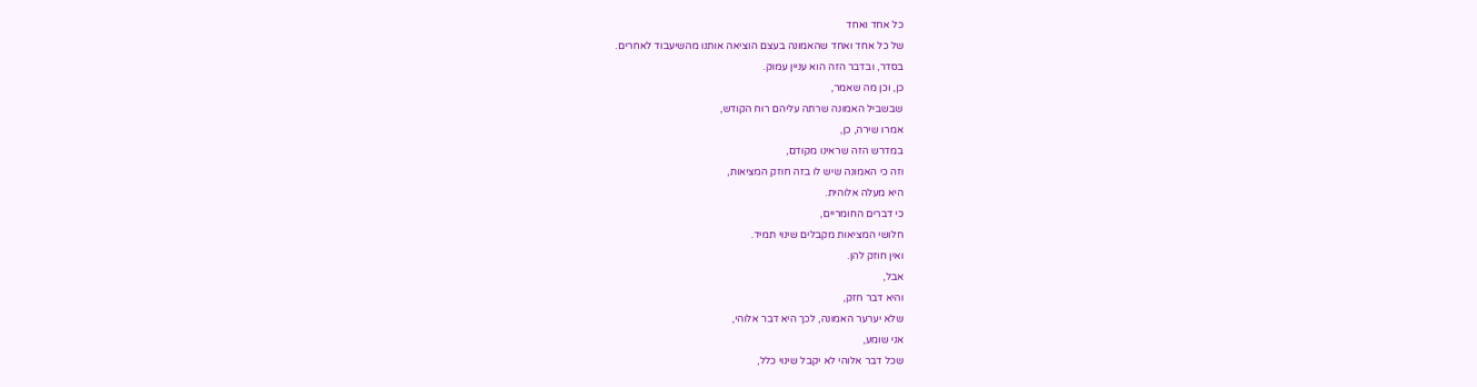כל אחד ואחד
של כל אחד ואחד שהאמונה בעצם הוציאה אותנו מהשיעבוד לאחרים.
בסדר, ובדבר הזה הוא עניין עמוק.
כן, וכן מה שאמר,
שבשביל האמונה שרתה עליהם רוח הקודש,
אמרו שירה, כן,
במדרש הזה שראינו מקודם,
וזה כי האמונה שיש לו בזה חוזק המציאות,
היא מעלה אלוהית.
כי דברים החומריים,
חלושי המציאות מקבלים שינוי תמיד.
ואין חוזק להן.
אבל,
והיא דבר חזק,
שלא יערער האמונה, לכך היא דבר אלוהי,
אני שומע,
שכל דבר אלוהי לא יקבל שינוי כלל,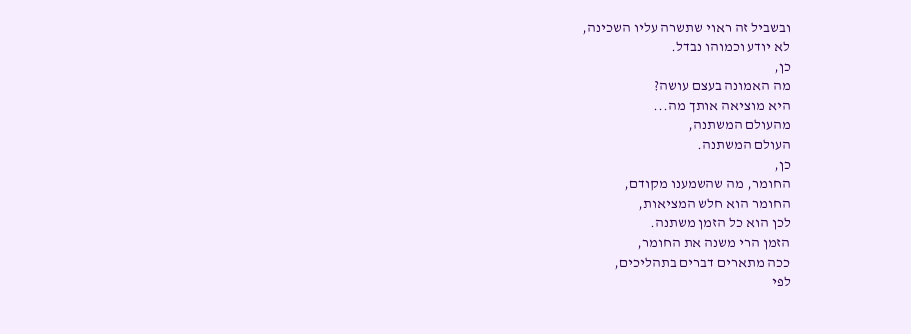ובשביל זה ראוי שתשרה עליו השכינה,
לא יודע וכמוהו נבדל.
כן,
מה האמונה בעצם עושה?
היא מוציאה אותך מה...
מהעולם המשתנה,
העולם המשתנה.
כן,
החומר, מה שהשמענו מקודם,
החומר הוא חלש המציאות,
לכן הוא כל הזמן משתנה.
הזמן הרי משנה את החומר,
ככה מתארים דברים בתהליכים,
לפי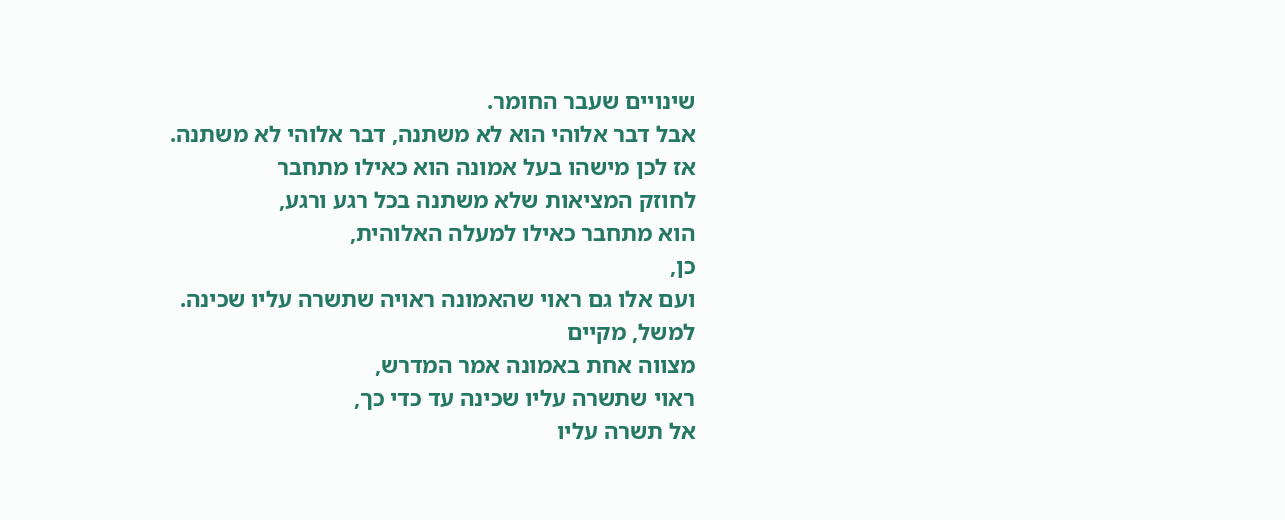שינויים שעבר החומר.
אבל דבר אלוהי הוא לא משתנה, דבר אלוהי לא משתנה.
אז לכן מישהו בעל אמונה הוא כאילו מתחבר
לחוזק המציאות שלא משתנה בכל רגע ורגע,
הוא מתחבר כאילו למעלה האלוהית,
כן,
ועם אלו גם ראוי שהאמונה ראויה שתשרה עליו שכינה.
למשל, מקיים
מצווה אחת באמונה אמר המדרש,
ראוי שתשרה עליו שכינה עד כדי כך,
אל תשרה עליו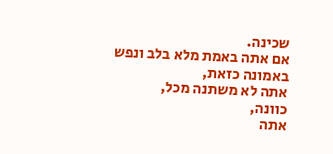שכינה.
אם אתה באמת מלא בלב ונפש באמונה כזאת,
אתה לא משתנה מכל,
כוונה,
אתה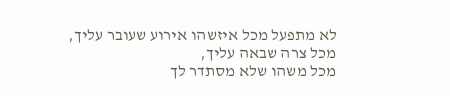לא מתפעל מכל איזשהו אירוע שעובר עליך,
מכל צרה שבאה עליך,
מכל משהו שלא מסתדר לך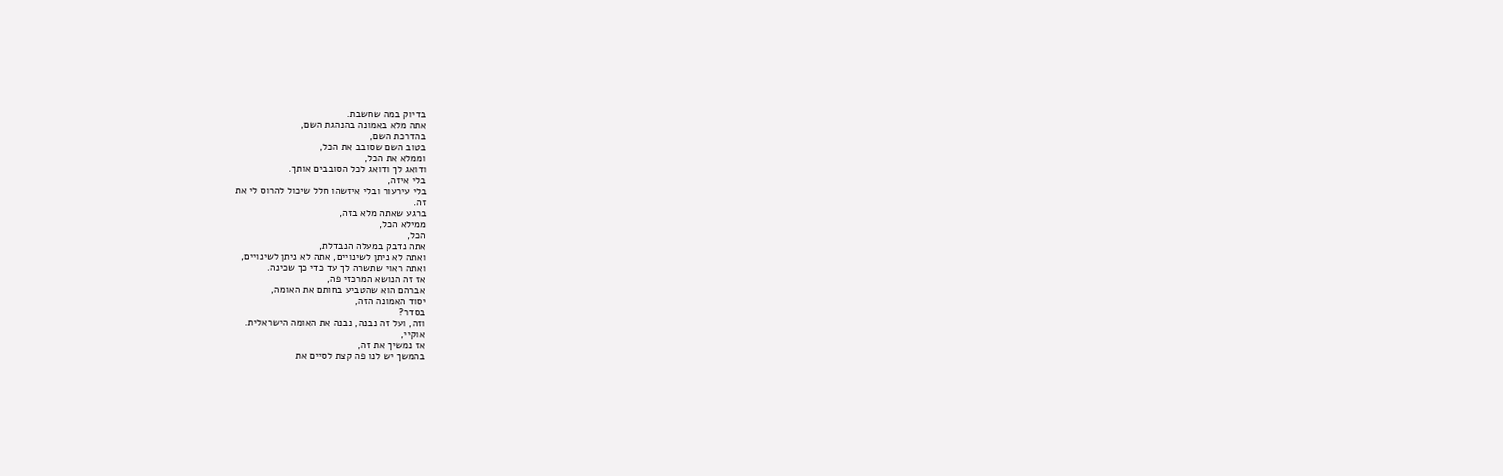בדיוק במה שחשבת.
אתה מלא באמונה בהנהגת השם,
בהדרכת השם,
בטוב השם שסובב את הכל,
וממלא את הכל,
ודואג לך ודואג לכל הסובבים אותך.
בלי איזה,
בלי עירעור ובלי איזשהו חלל שיכול להרוס לי את
זה.
ברגע שאתה מלא בזה,
ממילא הכל,
הכל,
אתה נדבק במעלה הנבדלת,
ואתה לא ניתן לשינויים, אתה לא ניתן לשינויים,
ואתה ראוי שתשרה לך עד כדי כך שכינה.
אז זה הנושא המרכזי פה,
אברהם הוא שהטביע בחותם את האומה,
יסוד האמונה הזה,
בסדר?
וזה, ועל זה נבנה, נבנה את האומה הישראלית.
אוקיי,
אז נמשיך את זה,
בהמשך יש לנו פה קצת לסיים את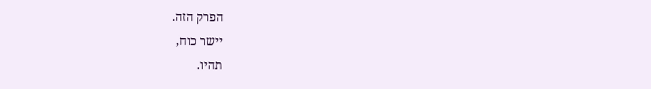הפרק הזה.
יישר כוח,
תהיו.